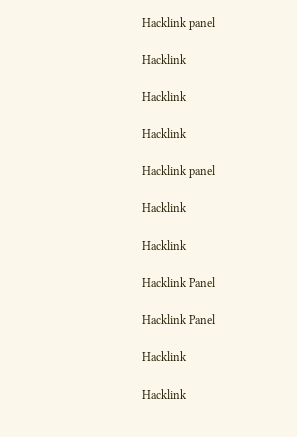Hacklink panel

Hacklink

Hacklink

Hacklink

Hacklink panel

Hacklink

Hacklink

Hacklink Panel

Hacklink Panel

Hacklink

Hacklink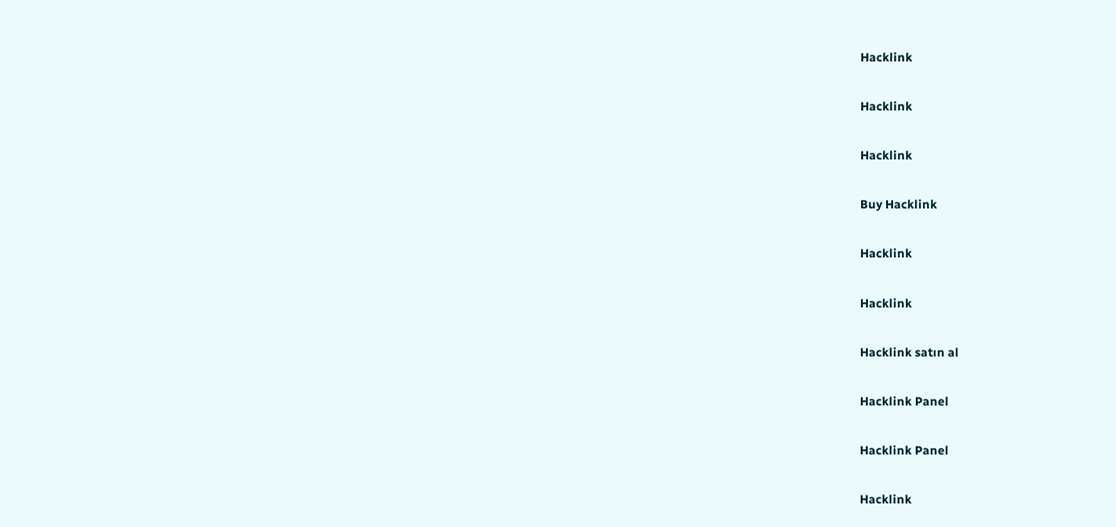Hacklink

Hacklink

Hacklink

Buy Hacklink

Hacklink

Hacklink

Hacklink satın al

Hacklink Panel

Hacklink Panel

Hacklink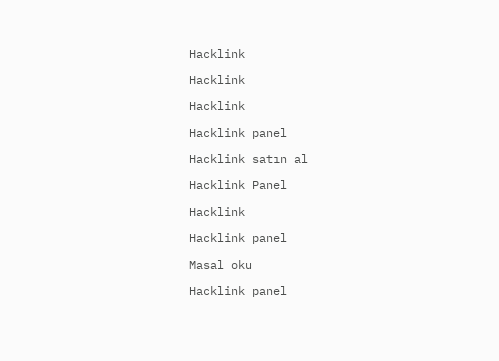Hacklink

Hacklink

Hacklink

Hacklink panel

Hacklink satın al

Hacklink Panel

Hacklink

Hacklink panel

Masal oku

Hacklink panel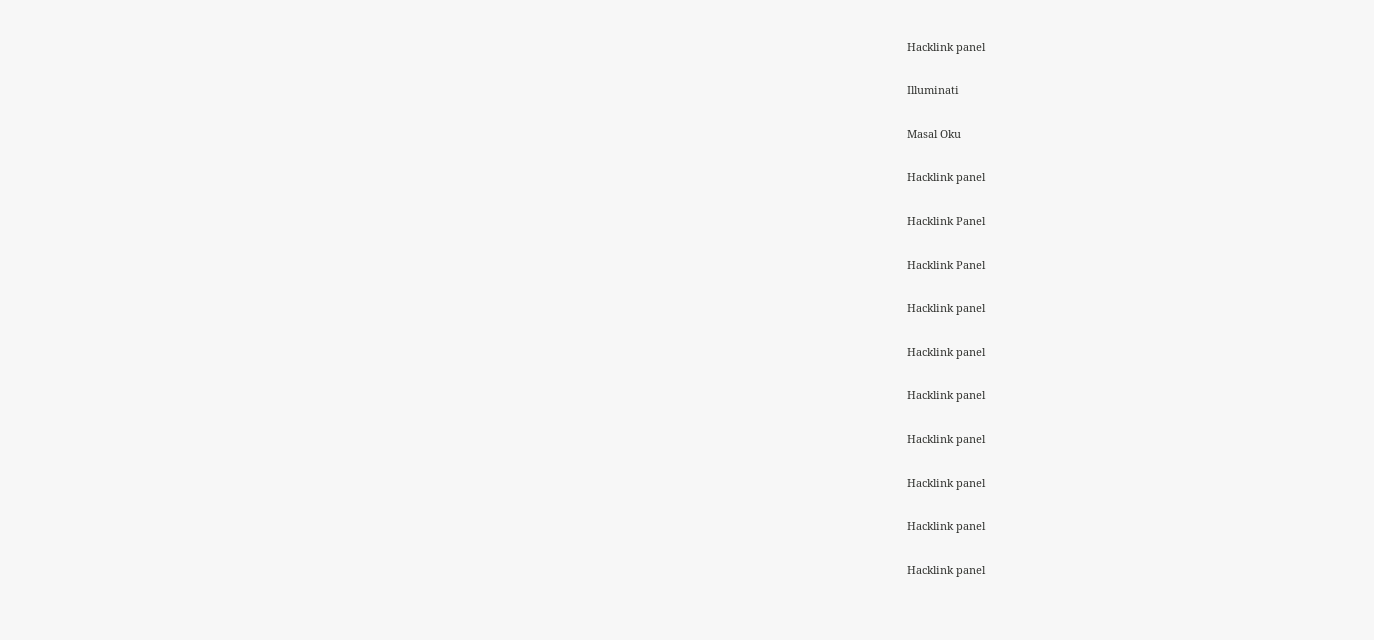Hacklink panel

Illuminati

Masal Oku

Hacklink panel

Hacklink Panel

Hacklink Panel

Hacklink panel

Hacklink panel

Hacklink panel

Hacklink panel

Hacklink panel

Hacklink panel

Hacklink panel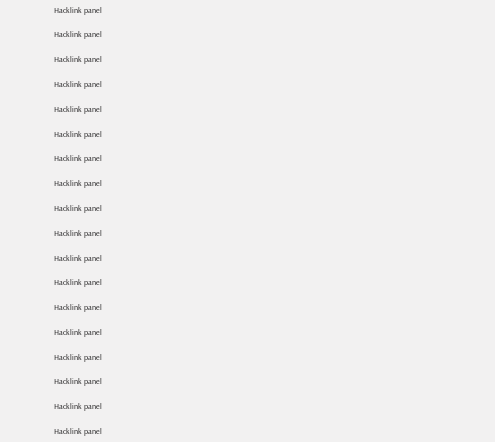Hacklink panel

Hacklink panel

Hacklink panel

Hacklink panel

Hacklink panel

Hacklink panel

Hacklink panel

Hacklink panel

Hacklink panel

Hacklink panel

Hacklink panel

Hacklink panel

Hacklink panel

Hacklink panel

Hacklink panel

Hacklink panel

Hacklink panel

Hacklink panel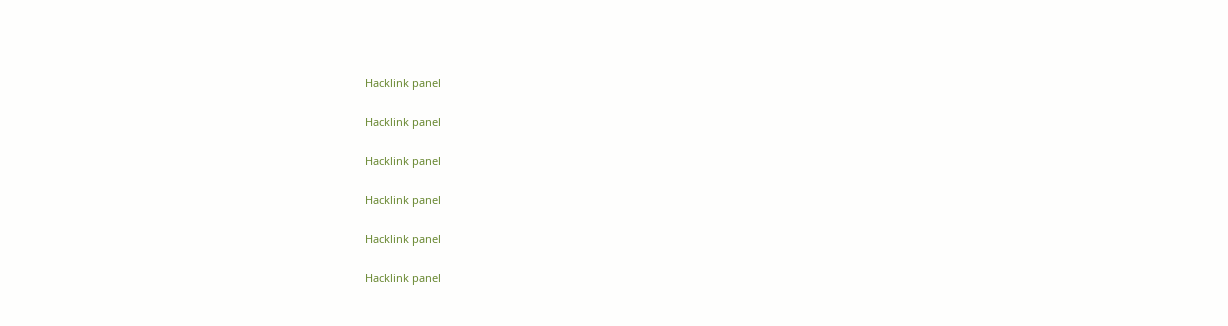Hacklink panel

Hacklink panel

Hacklink panel

Hacklink panel

Hacklink panel

Hacklink panel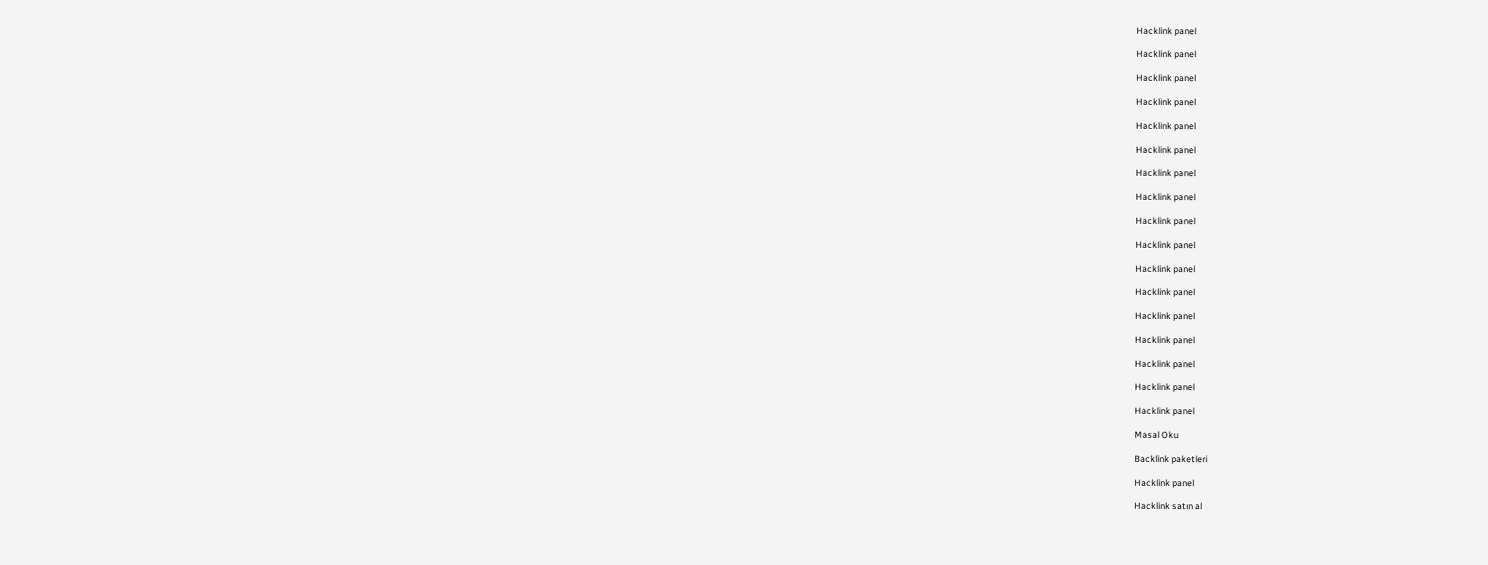Hacklink panel

Hacklink panel

Hacklink panel

Hacklink panel

Hacklink panel

Hacklink panel

Hacklink panel

Hacklink panel

Hacklink panel

Hacklink panel

Hacklink panel

Hacklink panel

Hacklink panel

Hacklink panel

Hacklink panel

Hacklink panel

Hacklink panel

Masal Oku

Backlink paketleri

Hacklink panel

Hacklink satın al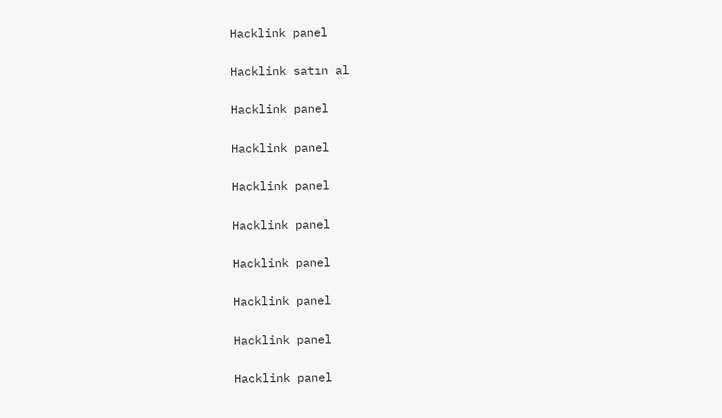Hacklink panel

Hacklink satın al

Hacklink panel

Hacklink panel

Hacklink panel

Hacklink panel

Hacklink panel

Hacklink panel

Hacklink panel

Hacklink panel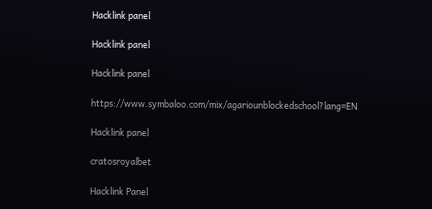Hacklink panel

Hacklink panel

Hacklink panel

https://www.symbaloo.com/mix/agariounblockedschool?lang=EN

Hacklink panel

cratosroyalbet

Hacklink Panel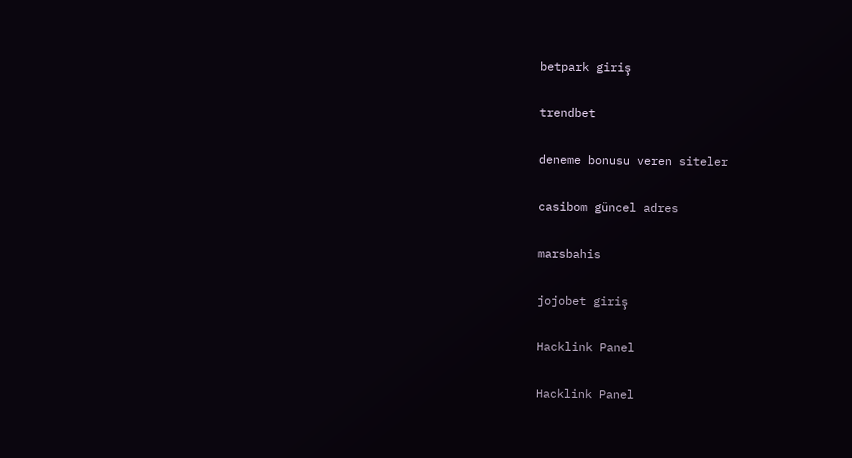betpark giriş

trendbet

deneme bonusu veren siteler

casibom güncel adres

marsbahis

jojobet giriş

Hacklink Panel

Hacklink Panel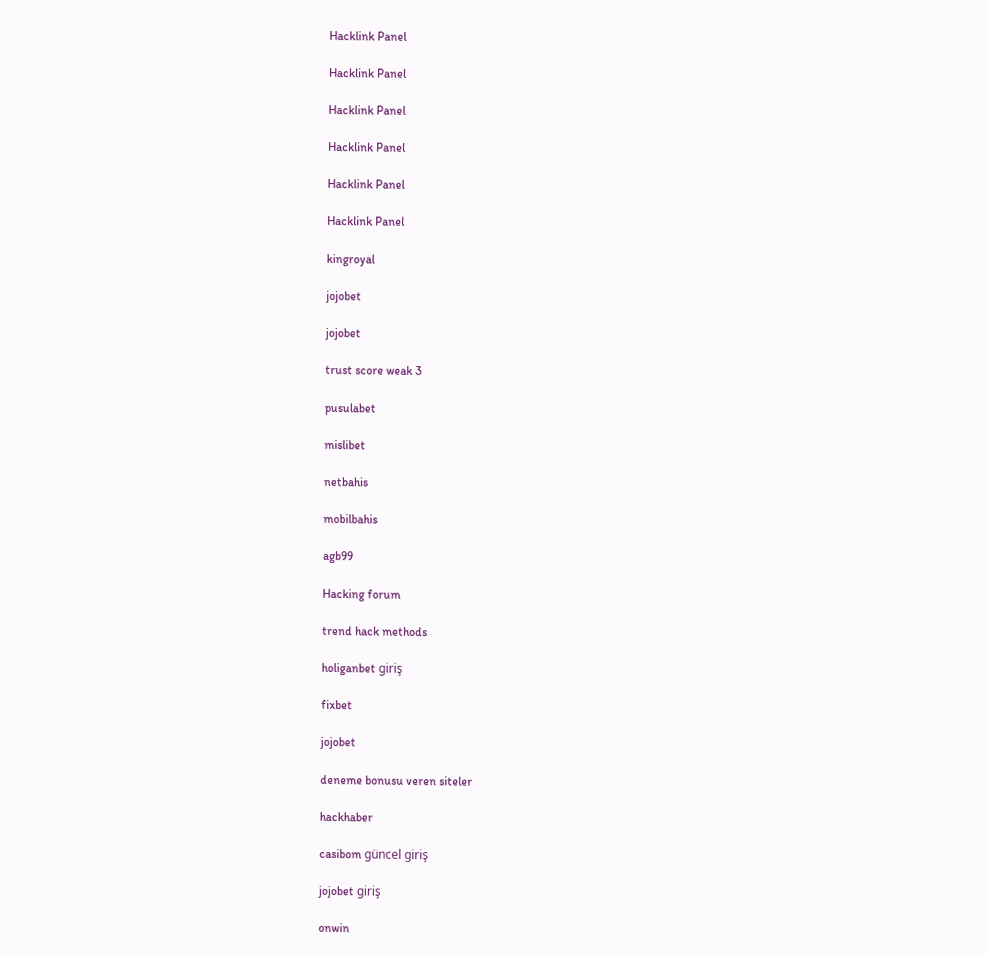Hacklink Panel

Hacklink Panel

Hacklink Panel

Hacklink Panel

Hacklink Panel

Hacklink Panel

kingroyal

jojobet

jojobet

trust score weak 3

pusulabet

mislibet

netbahis

mobilbahis

agb99

Hacking forum

trend hack methods

holiganbet giriş

fixbet

jojobet

deneme bonusu veren siteler

hackhaber

casibom güncel giriş

jojobet giriş

onwin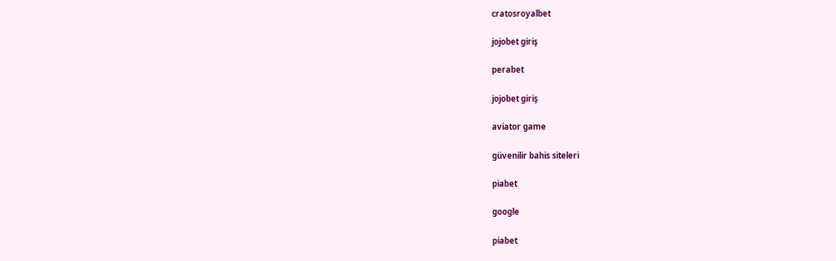cratosroyalbet

jojobet giriş

perabet

jojobet giriş

aviator game

güvenilir bahis siteleri

piabet

google

piabet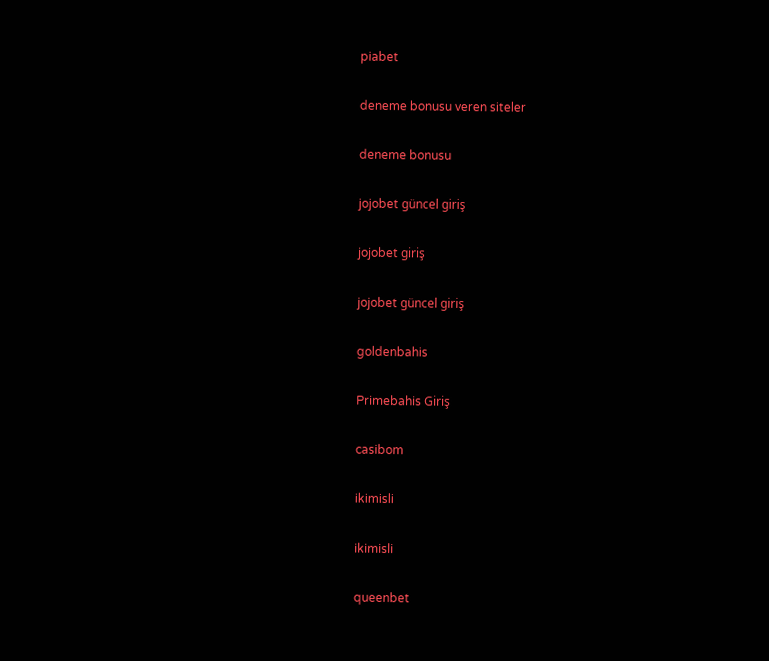piabet

deneme bonusu veren siteler

deneme bonusu

jojobet güncel giriş

jojobet giriş

jojobet güncel giriş

goldenbahis

Primebahis Giriş

casibom

ikimisli

ikimisli

queenbet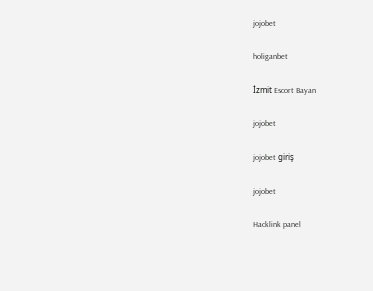jojobet

holiganbet

İzmit Escort Bayan

jojobet

jojobet giriş

jojobet

Hacklink panel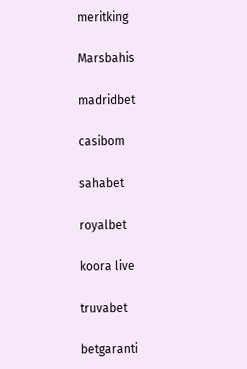meritking

Marsbahis

madridbet

casibom

sahabet

royalbet

koora live

truvabet

betgaranti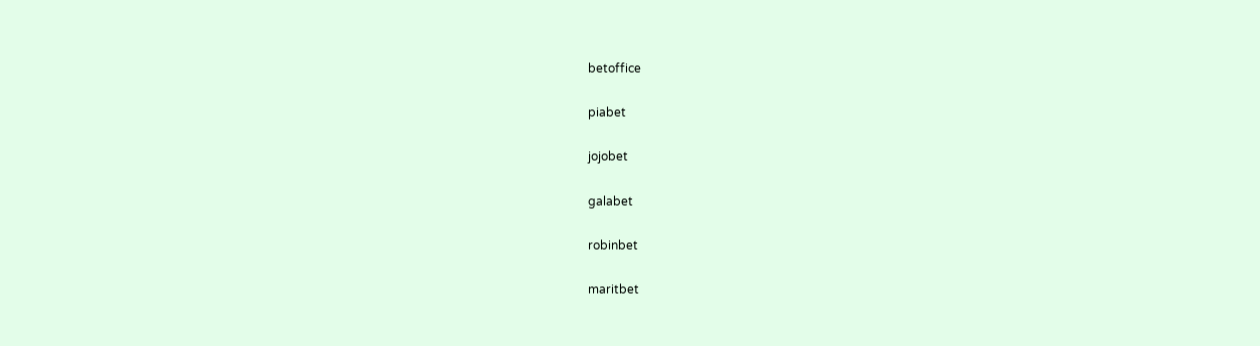betoffice

piabet

jojobet

galabet

robinbet

maritbet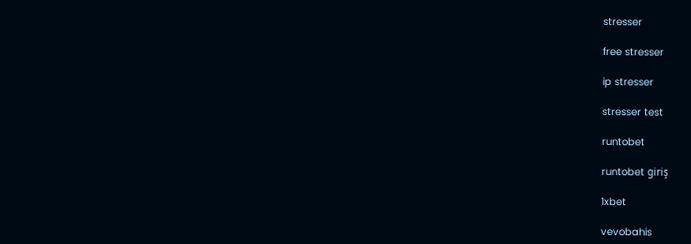stresser

free stresser

ip stresser

stresser test

runtobet

runtobet giriş

1xbet

vevobahis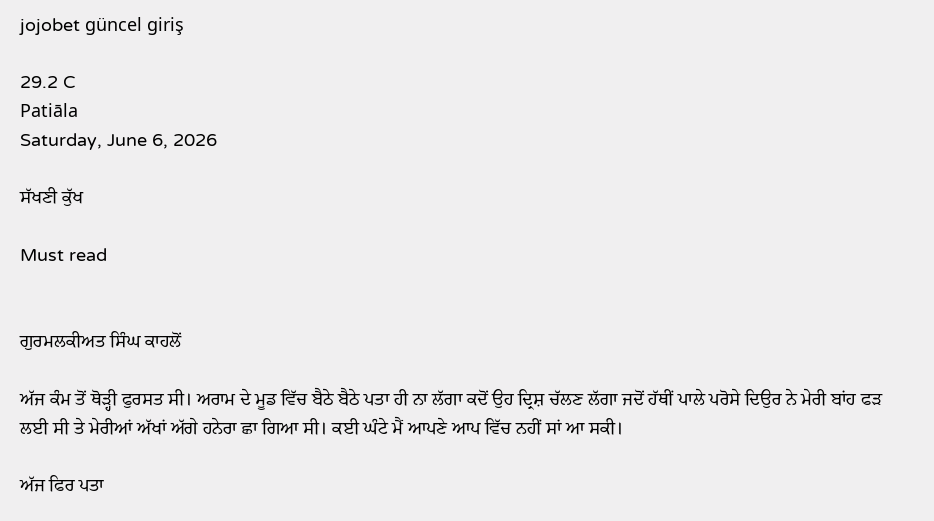jojobet güncel giriş

29.2 C
Patiāla
Saturday, June 6, 2026

ਸੱਖਣੀ ਕੁੱਖ

Must read


ਗੁਰਮਲਕੀਅਤ ਸਿੰਘ ਕਾਹਲੋਂ

ਅੱਜ ਕੰਮ ਤੋਂ ਥੋੜ੍ਹੀ ਫੁਰਸਤ ਸੀ। ਅਰਾਮ ਦੇ ਮੂਡ ਵਿੱਚ ਬੈਠੇ ਬੈਠੇ ਪਤਾ ਹੀ ਨਾ ਲੱਗਾ ਕਦੋਂ ਉਹ ਦ੍ਰਿਸ਼ ਚੱਲਣ ਲੱਗਾ ਜਦੋਂ ਹੱਥੀਂ ਪਾਲੇ ਪਰੋਸੇ ਦਿਉਰ ਨੇ ਮੇਰੀ ਬਾਂਹ ਫੜ ਲਈ ਸੀ ਤੇ ਮੇਰੀਆਂ ਅੱਖਾਂ ਅੱਗੇ ਹਨੇਰਾ ਛਾ ਗਿਆ ਸੀ। ਕਈ ਘੰਟੇ ਮੈਂ ਆਪਣੇ ਆਪ ਵਿੱਚ ਨਹੀਂ ਸਾਂ ਆ ਸਕੀ।

ਅੱਜ ਫਿਰ ਪਤਾ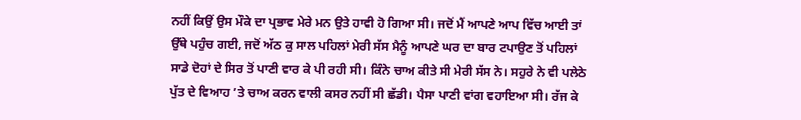ਨਹੀਂ ਕਿਉਂ ਉਸ ਮੌਕੇ ਦਾ ਪ੍ਰਭਾਵ ਮੇਰੇ ਮਨ ਉਤੇ ਹਾਵੀ ਹੋ ਗਿਆ ਸੀ। ਜਦੋਂ ਮੈਂ ਆਪਣੇ ਆਪ ਵਿੱਚ ਆਈ ਤਾਂ ਉੱਥੇ ਪਹੁੰਚ ਗਈ, ਜਦੋਂ ਅੱਠ ਕੁ ਸਾਲ ਪਹਿਲਾਂ ਮੇਰੀ ਸੱਸ ਮੈਨੂੰ ਆਪਣੇ ਘਰ ਦਾ ਬਾਰ ਟਪਾਉਣ ਤੋਂ ਪਹਿਲਾਂ ਸਾਡੇ ਦੋਹਾਂ ਦੇ ਸਿਰ ਤੋਂ ਪਾਣੀ ਵਾਰ ਕੇ ਪੀ ਰਹੀ ਸੀ। ਕਿੰਨੇ ਚਾਅ ਕੀਤੇ ਸੀ ਮੇਰੀ ਸੱਸ ਨੇ। ਸਹੁਰੇ ਨੇ ਵੀ ਪਲੇਠੇ ਪੁੱਤ ਦੇ ਵਿਆਹ ’ਤੇ ਚਾਅ ਕਰਨ ਵਾਲੀ ਕਸਰ ਨਹੀਂ ਸੀ ਛੱਡੀ। ਪੈਸਾ ਪਾਣੀ ਵਾਂਗ ਵਹਾਇਆ ਸੀ। ਰੱਜ ਕੇ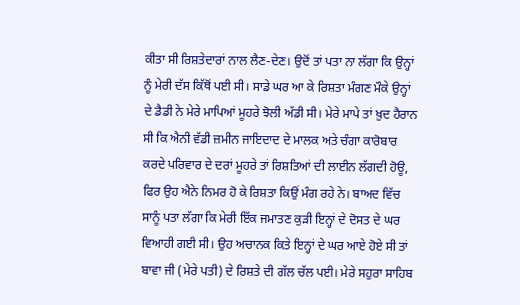ਕੀਤਾ ਸੀ ਰਿਸ਼ਤੇਦਾਰਾਂ ਨਾਲ ਲੈਣ-ਦੇਣ। ਉਦੋਂ ਤਾਂ ਪਤਾ ਨਾ ਲੱਗਾ ਕਿ ਉਨ੍ਹਾਂ ਨੂੰ ਮੇਰੀ ਦੱਸ ਕਿੱਥੋਂ ਪਈ ਸੀ। ਸਾਡੇ ਘਰ ਆ ਕੇ ਰਿਸ਼ਤਾ ਮੰਗਣ ਮੌਕੇ ਉਨ੍ਹਾਂ ਦੇ ਡੈਡੀ ਨੇ ਮੇਰੇ ਮਾਪਿਆਂ ਮੂਹਰੇ ਝੋਲੀ ਅੱਡੀ ਸੀ। ਮੇਰੇ ਮਾਪੇ ਤਾਂ ਖ਼ੁਦ ਹੈਰਾਨ ਸੀ ਕਿ ਐਨੀ ਵੱਡੀ ਜ਼ਮੀਨ ਜਾਇਦਾਦ ਦੇ ਮਾਲਕ ਅਤੇ ਚੰਗਾ ਕਾਰੋਬਾਰ ਕਰਦੇ ਪਰਿਵਾਰ ਦੇ ਦਰਾਂ ਮੂਹਰੇ ਤਾਂ ਰਿਸ਼ਤਿਆਂ ਦੀ ਲਾਈਨ ਲੱਗਦੀ ਹੋਊ, ਫਿਰ ਉਹ ਐਨੇ ਨਿਮਰ ਹੋ ਕੇ ਰਿਸ਼ਤਾ ਕਿਉਂ ਮੰਗ ਰਹੇ ਨੇ। ਬਾਅਦ ਵਿੱਚ ਸਾਨੂੰ ਪਤਾ ਲੱਗਾ ਕਿ ਮੇਰੀ ਇੱਕ ਜਮਾਤਣ ਕੁੜੀ ਇਨ੍ਹਾਂ ਦੇ ਦੋਸਤ ਦੇ ਘਰ ਵਿਆਹੀ ਗਈ ਸੀ। ਉਹ ਅਚਾਨਕ ਕਿਤੇ ਇਨ੍ਹਾਂ ਦੇ ਘਰ ਆਏ ਹੋਏ ਸੀ ਤਾਂ ਬਾਵਾ ਜੀ (ਮੇਰੇ ਪਤੀ) ਦੇ ਰਿਸ਼ਤੇ ਦੀ ਗੱਲ ਚੱਲ ਪਈ। ਮੇਰੇ ਸਹੁਰਾ ਸਾਹਿਬ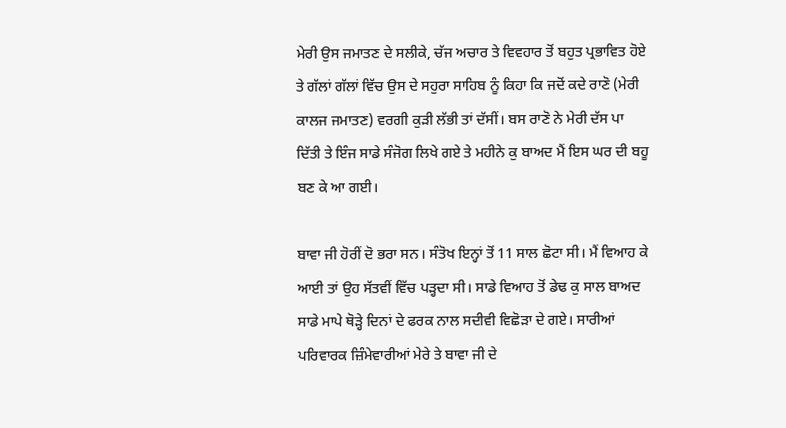ਮੇਰੀ ਉਸ ਜਮਾਤਣ ਦੇ ਸਲੀਕੇ, ਚੱਜ ਅਚਾਰ ਤੇ ਵਿਵਹਾਰ ਤੋਂ ਬਹੁਤ ਪ੍ਰਭਾਵਿਤ ਹੋਏ ਤੇ ਗੱਲਾਂ ਗੱਲਾਂ ਵਿੱਚ ਉਸ ਦੇ ਸਹੁਰਾ ਸਾਹਿਬ ਨੂੰ ਕਿਹਾ ਕਿ ਜਦੋਂ ਕਦੇ ਰਾਣੋ (ਮੇਰੀ ਕਾਲਜ ਜਮਾਤਣ) ਵਰਗੀ ਕੁੜੀ ਲੱਭੀ ਤਾਂ ਦੱਸੀਂ। ਬਸ ਰਾਣੋ ਨੇ ਮੇਰੀ ਦੱਸ ਪਾ ਦਿੱਤੀ ਤੇ ਇੰਜ ਸਾਡੇ ਸੰਜੋਗ ਲਿਖੇ ਗਏ ਤੇ ਮਹੀਨੇ ਕੁ ਬਾਅਦ ਮੈਂ ਇਸ ਘਰ ਦੀ ਬਹੂ ਬਣ ਕੇ ਆ ਗਈ।

ਬਾਵਾ ਜੀ ਹੋਰੀਂ ਦੋ ਭਰਾ ਸਨ। ਸੰਤੋਖ ਇਨ੍ਹਾਂ ਤੋਂ 11 ਸਾਲ ਛੋਟਾ ਸੀ। ਮੈਂ ਵਿਆਹ ਕੇ ਆਈ ਤਾਂ ਉਹ ਸੱਤਵੀਂ ਵਿੱਚ ਪੜ੍ਹਦਾ ਸੀ। ਸਾਡੇ ਵਿਆਹ ਤੋਂ ਡੇਢ ਕੁ ਸਾਲ ਬਾਅਦ ਸਾਡੇ ਮਾਪੇ ਥੋੜ੍ਹੇ ਦਿਨਾਂ ਦੇ ਫਰਕ ਨਾਲ ਸਦੀਵੀ ਵਿਛੋੜਾ ਦੇ ਗਏ। ਸਾਰੀਆਂ ਪਰਿਵਾਰਕ ਜ਼ਿੰਮੇਵਾਰੀਆਂ ਮੇਰੇ ਤੇ ਬਾਵਾ ਜੀ ਦੇ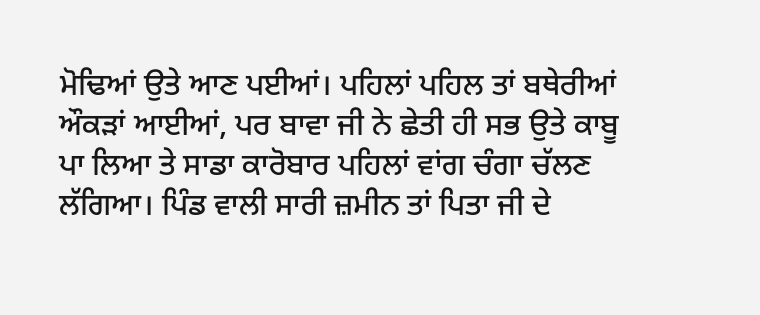ਮੋਢਿਆਂ ਉਤੇ ਆਣ ਪਈਆਂ। ਪਹਿਲਾਂ ਪਹਿਲ ਤਾਂ ਬਥੇਰੀਆਂ ਔਕੜਾਂ ਆਈਆਂ, ਪਰ ਬਾਵਾ ਜੀ ਨੇ ਛੇਤੀ ਹੀ ਸਭ ਉਤੇ ਕਾਬੂ ਪਾ ਲਿਆ ਤੇ ਸਾਡਾ ਕਾਰੋਬਾਰ ਪਹਿਲਾਂ ਵਾਂਗ ਚੰਗਾ ਚੱਲਣ ਲੱਗਿਆ। ਪਿੰਡ ਵਾਲੀ ਸਾਰੀ ਜ਼ਮੀਨ ਤਾਂ ਪਿਤਾ ਜੀ ਦੇ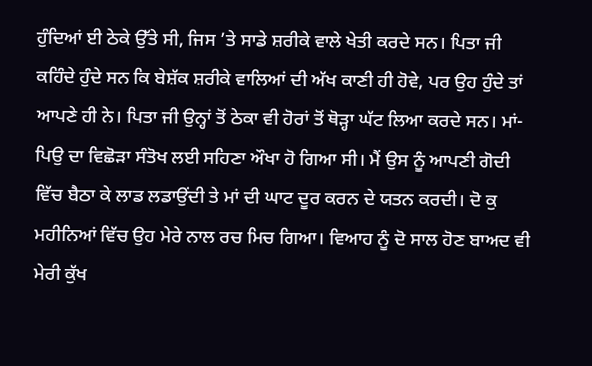ਹੁੰਦਿਆਂ ਈ ਠੇਕੇ ਉੱਤੇ ਸੀ, ਜਿਸ ’ਤੇ ਸਾਡੇ ਸ਼ਰੀਕੇ ਵਾਲੇ ਖੇਤੀ ਕਰਦੇ ਸਨ। ਪਿਤਾ ਜੀ ਕਹਿੰਦੇ ਹੁੰਦੇ ਸਨ ਕਿ ਬੇਸ਼ੱਕ ਸ਼ਰੀਕੇ ਵਾਲਿਆਂ ਦੀ ਅੱਖ ਕਾਣੀ ਹੀ ਹੋਵੇ, ਪਰ ਉਹ ਹੁੰਦੇ ਤਾਂ ਆਪਣੇ ਹੀ ਨੇ। ਪਿਤਾ ਜੀ ਉਨ੍ਹਾਂ ਤੋਂ ਠੇਕਾ ਵੀ ਹੋਰਾਂ ਤੋਂ ਥੋੜ੍ਹਾ ਘੱਟ ਲਿਆ ਕਰਦੇ ਸਨ। ਮਾਂ-ਪਿਉ ਦਾ ਵਿਛੋੜਾ ਸੰਤੋਖ ਲਈ ਸਹਿਣਾ ਔਖਾ ਹੋ ਗਿਆ ਸੀ। ਮੈਂ ਉਸ ਨੂੰ ਆਪਣੀ ਗੋਦੀ ਵਿੱਚ ਬੈਠਾ ਕੇ ਲਾਡ ਲਡਾਉਂਦੀ ਤੇ ਮਾਂ ਦੀ ਘਾਟ ਦੂਰ ਕਰਨ ਦੇ ਯਤਨ ਕਰਦੀ। ਦੋ ਕੁ ਮਹੀਨਿਆਂ ਵਿੱਚ ਉਹ ਮੇਰੇ ਨਾਲ ਰਚ ਮਿਚ ਗਿਆ। ਵਿਆਹ ਨੂੰ ਦੋ ਸਾਲ ਹੋਣ ਬਾਅਦ ਵੀ ਮੇਰੀ ਕੁੱਖ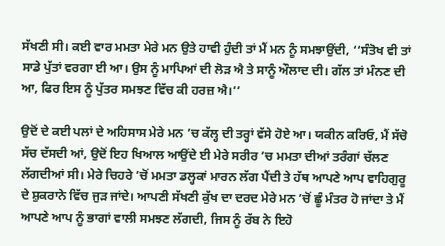ਸੱਖਣੀ ਸੀ। ਕਈ ਵਾਰ ਮਮਤਾ ਮੇਰੇ ਮਨ ਉਤੇ ਹਾਵੀ ਹੁੰਦੀ ਤਾਂ ਮੈਂ ਮਨ ਨੂੰ ਸਮਝਾਉਂਦੀ, ‘‘ਸੰਤੋਖ ਵੀ ਤਾਂ ਸਾਡੇ ਪੁੱਤਾਂ ਵਰਗਾ ਈ ਆ। ਉਸ ਨੂੰ ਮਾਪਿਆਂ ਦੀ ਲੋੜ ਐ ਤੇ ਸਾਨੂੰ ਔਲਾਦ ਦੀ। ਗੱਲ ਤਾਂ ਮੰਨਣ ਦੀ ਆ, ਫਿਰ ਇਸ ਨੂੰ ਪੁੱਤਰ ਸਮਝਣ ਵਿੱਚ ਕੀ ਹਰਜ਼ ਐ।’’

ਉਦੋਂ ਦੇ ਕਈ ਪਲਾਂ ਦੇ ਅਹਿਸਾਸ ਮੇਰੇ ਮਨ ’ਚ ਕੱਲ੍ਹ ਦੀ ਤਰ੍ਹਾਂ ਵੱਸੇ ਹੋਏ ਆ। ਯਕੀਨ ਕਰਿਓ, ਮੈਂ ਸੱਚੋ ਸੱਚ ਦੱਸਦੀ ਆਂ, ਉਦੋਂ ਇਹ ਖਿਆਲ ਆਉਂਦੇ ਈ ਮੇਰੇ ਸਰੀਰ ’ਚ ਮਮਤਾ ਦੀਆਂ ਤਰੰਗਾਂ ਚੱਲਣ ਲੱਗਦੀਆਂ ਸੀ। ਮੇਰੇ ਚਿਹਰੇ ’ਚੋਂ ਮਮਤਾ ਡਲ੍ਹਕਾਂ ਮਾਰਨ ਲੱਗ ਪੈਂਦੀ ਤੇ ਹੱਥ ਆਪਣੇ ਆਪ ਵਾਹਿਗੁਰੂ ਦੇ ਸ਼ੁਕਰਾਨੇ ਵਿੱਚ ਜੁੜ ਜਾਂਦੇ। ਆਪਣੀ ਸੱਖਣੀ ਕੁੱਖ ਦਾ ਦਰਦ ਮੇਰੇ ਮਨ ’ਚੋਂ ਛੂੰ ਮੰਤਰ ਹੋ ਜਾਂਦਾ ਤੇ ਮੈਂ ਆਪਣੇ ਆਪ ਨੂੰ ਭਾਗਾਂ ਵਾਲੀ ਸਮਝਣ ਲੱਗਦੀ, ਜਿਸ ਨੂੰ ਰੱਬ ਨੇ ਇਹੋ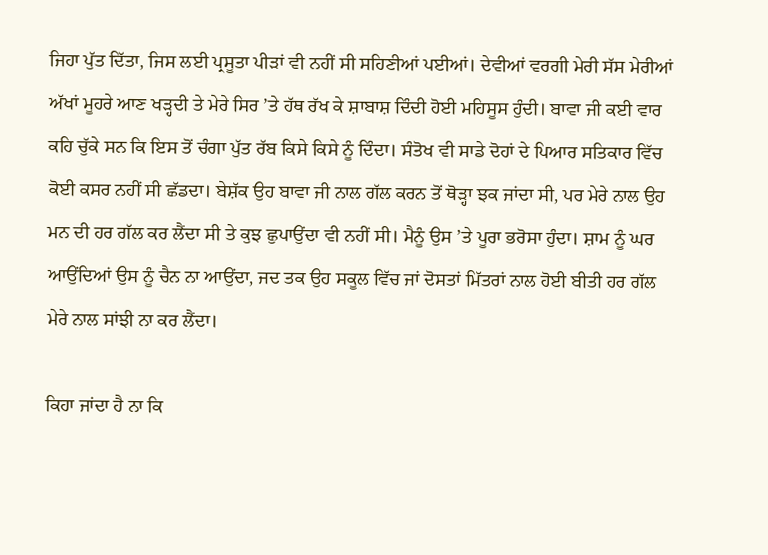ਜਿਹਾ ਪੁੱਤ ਦਿੱਤਾ, ਜਿਸ ਲਈ ਪ੍ਰਸੂਤਾ ਪੀੜਾਂ ਵੀ ਨਹੀਂ ਸੀ ਸਹਿਣੀਆਂ ਪਈਆਂ। ਦੇਵੀਆਂ ਵਰਗੀ ਮੇਰੀ ਸੱਸ ਮੇਰੀਆਂ ਅੱਖਾਂ ਮੂਹਰੇ ਆਣ ਖੜ੍ਹਦੀ ਤੇ ਮੇਰੇ ਸਿਰ ’ਤੇ ਹੱਥ ਰੱਖ ਕੇ ਸ਼ਾਬਾਸ਼ ਦਿੰਦੀ ਹੋਈ ਮਹਿਸੂਸ ਹੁੰਦੀ। ਬਾਵਾ ਜੀ ਕਈ ਵਾਰ ਕਹਿ ਚੁੱਕੇ ਸਨ ਕਿ ਇਸ ਤੋਂ ਚੰਗਾ ਪੁੱਤ ਰੱਬ ਕਿਸੇ ਕਿਸੇ ਨੂੰ ਦਿੰਦਾ। ਸੰਤੋਖ ਵੀ ਸਾਡੇ ਦੋਹਾਂ ਦੇ ਪਿਆਰ ਸਤਿਕਾਰ ਵਿੱਚ ਕੋਈ ਕਸਰ ਨਹੀਂ ਸੀ ਛੱਡਦਾ। ਬੇਸ਼ੱਕ ਉਹ ਬਾਵਾ ਜੀ ਨਾਲ ਗੱਲ ਕਰਨ ਤੋਂ ਥੋੜ੍ਹਾ ਝਕ ਜਾਂਦਾ ਸੀ, ਪਰ ਮੇਰੇ ਨਾਲ ਉਹ ਮਨ ਦੀ ਹਰ ਗੱਲ ਕਰ ਲੈਂਦਾ ਸੀ ਤੇ ਕੁਝ ਛੁਪਾਉਂਦਾ ਵੀ ਨਹੀਂ ਸੀ। ਮੈਨੂੰ ਉਸ ’ਤੇ ਪੂਰਾ ਭਰੋਸਾ ਹੁੰਦਾ। ਸ਼ਾਮ ਨੂੰ ਘਰ ਆਉਂਦਿਆਂ ਉਸ ਨੂੰ ਚੈਨ ਨਾ ਆਉਂਦਾ, ਜਦ ਤਕ ਉਹ ਸਕੂਲ ਵਿੱਚ ਜਾਂ ਦੋਸਤਾਂ ਮਿੱਤਰਾਂ ਨਾਲ ਹੋਈ ਬੀਤੀ ਹਰ ਗੱਲ ਮੇਰੇ ਨਾਲ ਸਾਂਝੀ ਨਾ ਕਰ ਲੈਂਦਾ।

ਕਿਹਾ ਜਾਂਦਾ ਹੈ ਨਾ ਕਿ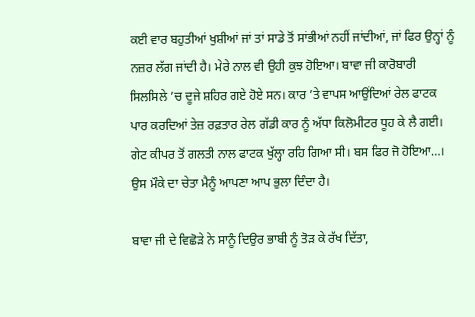ਕਈ ਵਾਰ ਬਹੁਤੀਆਂ ਖੁਸ਼ੀਆਂ ਜਾਂ ਤਾਂ ਸਾਡੇ ਤੋਂ ਸਾਂਭੀਆਂ ਨਹੀਂ ਜਾਂਦੀਆਂ, ਜਾਂ ਫਿਰ ਉਨ੍ਹਾਂ ਨੂੰ ਨਜ਼ਰ ਲੱਗ ਜਾਂਦੀ ਹੈ। ਮੇਰੇ ਨਾਲ ਵੀ ਉਹੀ ਕੁਝ ਹੋਇਆ। ਬਾਵਾ ਜੀ ਕਾਰੋਬਾਰੀ ਸਿਲਸਿਲੇ ’ਚ ਦੂਜੇ ਸ਼ਹਿਰ ਗਏ ਹੋਏ ਸਨ। ਕਾਰ ’ਤੇ ਵਾਪਸ ਆਉਂਦਿਆਂ ਰੇਲ ਫਾਟਕ ਪਾਰ ਕਰਦਿਆਂ ਤੇਜ਼ ਰਫ਼ਤਾਰ ਰੇਲ ਗੱਡੀ ਕਾਰ ਨੂੰ ਅੱਧਾ ਕਿਲੋਮੀਟਰ ਧੂਹ ਕੇ ਲੈ ਗਈ। ਗੇਟ ਕੀਪਰ ਤੋਂ ਗਲਤੀ ਨਾਲ ਫਾਟਕ ਖੁੱਲ੍ਹਾ ਰਹਿ ਗਿਆ ਸੀ। ਬਸ ਫਿਰ ਜੋ ਹੋਇਆ…। ਉਸ ਮੌਕੇ ਦਾ ਚੇਤਾ ਮੈਨੂੰ ਆਪਣਾ ਆਪ ਭੁਲਾ ਦਿੰਦਾ ਹੈ।

ਬਾਵਾ ਜੀ ਦੇ ਵਿਛੋੜੇ ਨੇ ਸਾਨੂੰ ਦਿਉਰ ਭਾਬੀ ਨੂੰ ਤੋੜ ਕੇ ਰੱਖ ਦਿੱਤਾ,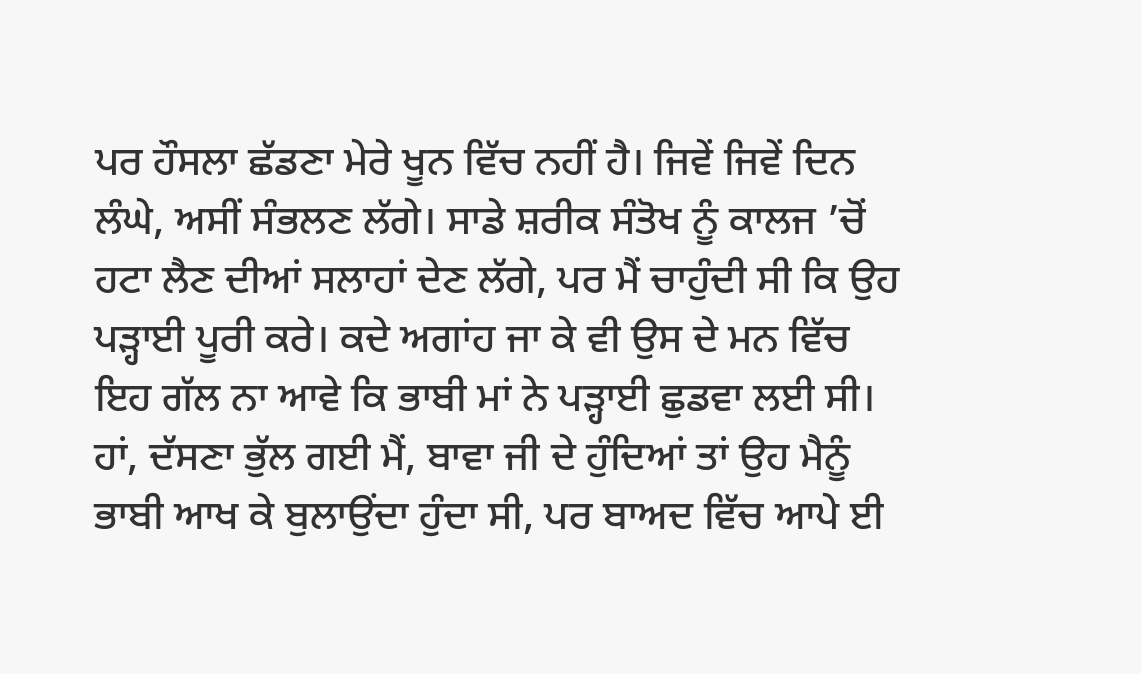ਪਰ ਹੌਸਲਾ ਛੱਡਣਾ ਮੇਰੇ ਖੂਨ ਵਿੱਚ ਨਹੀਂ ਹੈ। ਜਿਵੇਂ ਜਿਵੇਂ ਦਿਨ ਲੰਘੇ, ਅਸੀਂ ਸੰਭਲਣ ਲੱਗੇ। ਸਾਡੇ ਸ਼ਰੀਕ ਸੰਤੋਖ ਨੂੰ ਕਾਲਜ ’ਚੋਂ ਹਟਾ ਲੈਣ ਦੀਆਂ ਸਲਾਹਾਂ ਦੇਣ ਲੱਗੇ, ਪਰ ਮੈਂ ਚਾਹੁੰਦੀ ਸੀ ਕਿ ਉਹ ਪੜ੍ਹਾਈ ਪੂਰੀ ਕਰੇ। ਕਦੇ ਅਗਾਂਹ ਜਾ ਕੇ ਵੀ ਉਸ ਦੇ ਮਨ ਵਿੱਚ ਇਹ ਗੱਲ ਨਾ ਆਵੇ ਕਿ ਭਾਬੀ ਮਾਂ ਨੇ ਪੜ੍ਹਾਈ ਛੁਡਵਾ ਲਈ ਸੀ। ਹਾਂ, ਦੱਸਣਾ ਭੁੱਲ ਗਈ ਮੈਂ, ਬਾਵਾ ਜੀ ਦੇ ਹੁੰਦਿਆਂ ਤਾਂ ਉਹ ਮੈਨੂੰ ਭਾਬੀ ਆਖ ਕੇ ਬੁਲਾਉਂਦਾ ਹੁੰਦਾ ਸੀ, ਪਰ ਬਾਅਦ ਵਿੱਚ ਆਪੇ ਈ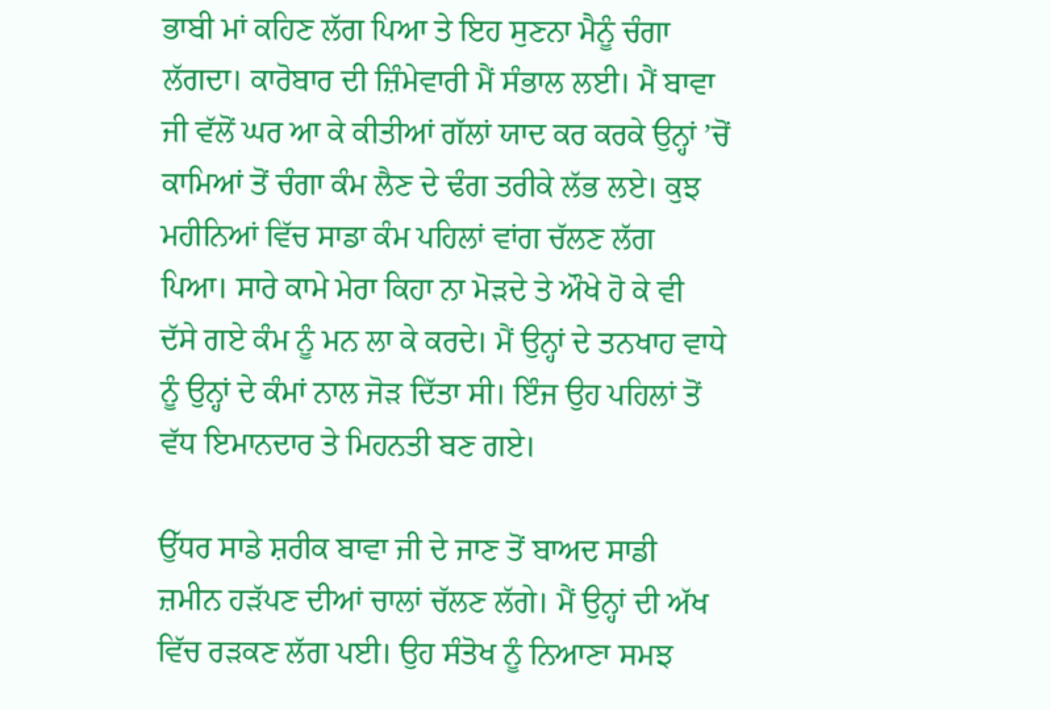ਭਾਬੀ ਮਾਂ ਕਹਿਣ ਲੱਗ ਪਿਆ ਤੇ ਇਹ ਸੁਣਨਾ ਮੈਨੂੰ ਚੰਗਾ ਲੱਗਦਾ। ਕਾਰੋਬਾਰ ਦੀ ਜ਼ਿੰਮੇਵਾਰੀ ਮੈਂ ਸੰਭਾਲ ਲਈ। ਮੈਂ ਬਾਵਾ ਜੀ ਵੱਲੋਂ ਘਰ ਆ ਕੇ ਕੀਤੀਆਂ ਗੱਲਾਂ ਯਾਦ ਕਰ ਕਰਕੇ ਉਨ੍ਹਾਂ ’ਚੋਂ ਕਾਮਿਆਂ ਤੋਂ ਚੰਗਾ ਕੰਮ ਲੈਣ ਦੇ ਢੰਗ ਤਰੀਕੇ ਲੱਭ ਲਏ। ਕੁਝ ਮਹੀਨਿਆਂ ਵਿੱਚ ਸਾਡਾ ਕੰਮ ਪਹਿਲਾਂ ਵਾਂਗ ਚੱਲਣ ਲੱਗ ਪਿਆ। ਸਾਰੇ ਕਾਮੇ ਮੇਰਾ ਕਿਹਾ ਨਾ ਮੋੜਦੇ ਤੇ ਔਖੇ ਹੋ ਕੇ ਵੀ ਦੱਸੇ ਗਏ ਕੰਮ ਨੂੰ ਮਨ ਲਾ ਕੇ ਕਰਦੇ। ਮੈਂ ਉਨ੍ਹਾਂ ਦੇ ਤਨਖਾਹ ਵਾਧੇ ਨੂੰ ਉਨ੍ਹਾਂ ਦੇ ਕੰਮਾਂ ਨਾਲ ਜੋੜ ਦਿੱਤਾ ਸੀ। ਇੰਜ ਉਹ ਪਹਿਲਾਂ ਤੋਂ ਵੱਧ ਇਮਾਨਦਾਰ ਤੇ ਮਿਹਨਤੀ ਬਣ ਗਏ।

ਉੱਧਰ ਸਾਡੇ ਸ਼ਰੀਕ ਬਾਵਾ ਜੀ ਦੇ ਜਾਣ ਤੋਂ ਬਾਅਦ ਸਾਡੀ ਜ਼ਮੀਨ ਹੜੱਪਣ ਦੀਆਂ ਚਾਲਾਂ ਚੱਲਣ ਲੱਗੇ। ਮੈਂ ਉਨ੍ਹਾਂ ਦੀ ਅੱਖ ਵਿੱਚ ਰੜਕਣ ਲੱਗ ਪਈ। ਉਹ ਸੰਤੋਖ ਨੂੰ ਨਿਆਣਾ ਸਮਝ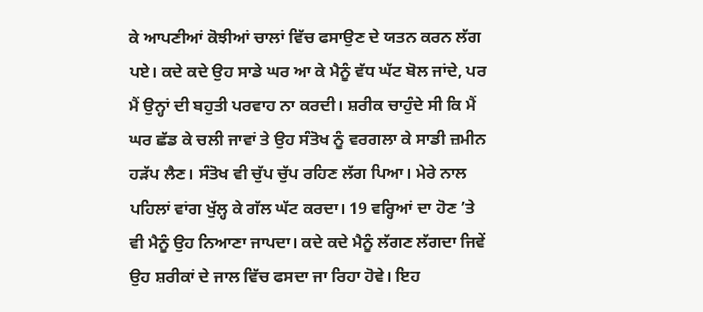ਕੇ ਆਪਣੀਆਂ ਕੋਝੀਆਂ ਚਾਲਾਂ ਵਿੱਚ ਫਸਾਉਣ ਦੇ ਯਤਨ ਕਰਨ ਲੱਗ ਪਏ। ਕਦੇ ਕਦੇ ਉਹ ਸਾਡੇ ਘਰ ਆ ਕੇ ਮੈਨੂੰ ਵੱਧ ਘੱਟ ਬੋਲ ਜਾਂਦੇ, ਪਰ ਮੈਂ ਉਨ੍ਹਾਂ ਦੀ ਬਹੁਤੀ ਪਰਵਾਹ ਨਾ ਕਰਦੀ। ਸ਼ਰੀਕ ਚਾਹੁੰਦੇ ਸੀ ਕਿ ਮੈਂ ਘਰ ਛੱਡ ਕੇ ਚਲੀ ਜਾਵਾਂ ਤੇ ਉਹ ਸੰਤੋਖ ਨੂੰ ਵਰਗਲਾ ਕੇ ਸਾਡੀ ਜ਼ਮੀਨ ਹੜੱਪ ਲੈਣ। ਸੰਤੋਖ ਵੀ ਚੁੱਪ ਚੁੱਪ ਰਹਿਣ ਲੱਗ ਪਿਆ। ਮੇਰੇ ਨਾਲ ਪਹਿਲਾਂ ਵਾਂਗ ਖੁੱਲ੍ਹ ਕੇ ਗੱਲ ਘੱਟ ਕਰਦਾ। 19 ਵਰ੍ਹਿਆਂ ਦਾ ਹੋਣ ’ਤੇ ਵੀ ਮੈਨੂੰ ਉਹ ਨਿਆਣਾ ਜਾਪਦਾ। ਕਦੇ ਕਦੇ ਮੈਨੂੰ ਲੱਗਣ ਲੱਗਦਾ ਜਿਵੇਂ ਉਹ ਸ਼ਰੀਕਾਂ ਦੇ ਜਾਲ ਵਿੱਚ ਫਸਦਾ ਜਾ ਰਿਹਾ ਹੋਵੇ। ਇਹ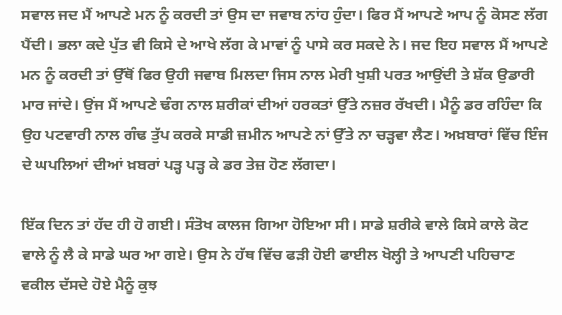ਸਵਾਲ ਜਦ ਮੈਂ ਆਪਣੇ ਮਨ ਨੂੰ ਕਰਦੀ ਤਾਂ ਉਸ ਦਾ ਜਵਾਬ ਨਾਂਹ ਹੁੰਦਾ। ਫਿਰ ਮੈਂ ਆਪਣੇ ਆਪ ਨੂੰ ਕੋਸਣ ਲੱਗ ਪੈਂਦੀ। ਭਲਾ ਕਦੇ ਪੁੱਤ ਵੀ ਕਿਸੇ ਦੇ ਆਖੇ ਲੱਗ ਕੇ ਮਾਵਾਂ ਨੂੰ ਪਾਸੇ ਕਰ ਸਕਦੇ ਨੇ। ਜਦ ਇਹ ਸਵਾਲ ਮੈਂ ਆਪਣੇ ਮਨ ਨੂੰ ਕਰਦੀ ਤਾਂ ਉੱਥੋਂ ਫਿਰ ਉਹੀ ਜਵਾਬ ਮਿਲਦਾ ਜਿਸ ਨਾਲ ਮੇਰੀ ਖੁਸ਼ੀ ਪਰਤ ਆਉਂਦੀ ਤੇ ਸ਼ੱਕ ਉਡਾਰੀ ਮਾਰ ਜਾਂਦੇ। ਉਂਜ ਮੈਂ ਆਪਣੇ ਢੰਗ ਨਾਲ ਸ਼ਰੀਕਾਂ ਦੀਆਂ ਹਰਕਤਾਂ ਉੱਤੇ ਨਜ਼ਰ ਰੱਖਦੀ। ਮੈਨੂੰ ਡਰ ਰਹਿੰਦਾ ਕਿ ਉਹ ਪਟਵਾਰੀ ਨਾਲ ਗੰਢ ਤੁੱਪ ਕਰਕੇ ਸਾਡੀ ਜ਼ਮੀਨ ਆਪਣੇ ਨਾਂ ਉੱਤੇ ਨਾ ਚੜ੍ਹਵਾ ਲੈਣ। ਅਖ਼ਬਾਰਾਂ ਵਿੱਚ ਇੰਜ ਦੇ ਘਪਲਿਆਂ ਦੀਆਂ ਖ਼ਬਰਾਂ ਪੜ੍ਹ ਪੜ੍ਹ ਕੇ ਡਰ ਤੇਜ਼ ਹੋਣ ਲੱਗਦਾ।

ਇੱਕ ਦਿਨ ਤਾਂ ਹੱਦ ਹੀ ਹੋ ਗਈ। ਸੰਤੋਖ ਕਾਲਜ ਗਿਆ ਹੋਇਆ ਸੀ। ਸਾਡੇ ਸ਼ਰੀਕੇ ਵਾਲੇ ਕਿਸੇ ਕਾਲੇ ਕੋਟ ਵਾਲੇ ਨੂੰ ਲੈ ਕੇ ਸਾਡੇ ਘਰ ਆ ਗਏ। ਉਸ ਨੇ ਹੱਥ ਵਿੱਚ ਫੜੀ ਹੋਈ ਫਾਈਲ ਖੋਲ੍ਹੀ ਤੇ ਆਪਣੀ ਪਹਿਚਾਣ ਵਕੀਲ ਦੱਸਦੇ ਹੋਏ ਮੈਨੂੰ ਕੁਝ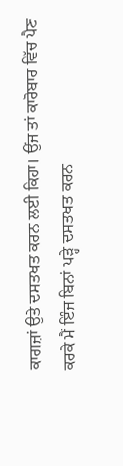ਕਾਗਜ਼ਾਂ ਉਤੇ ਦਸਤਖਤ ਕਰਨ ਲਈ ਕਿਹਾ। ਉਂਜ ਤਾਂ ਕਾਰੋਬਾਰ ਵਿੱਚ ਪੈਣ ਕਰਕੇ ਮੈਂ ਇੰਜ ਬਿਨਾਂ ਪੜ੍ਹੇ ਦਸਤਖਤ ਕਰਨ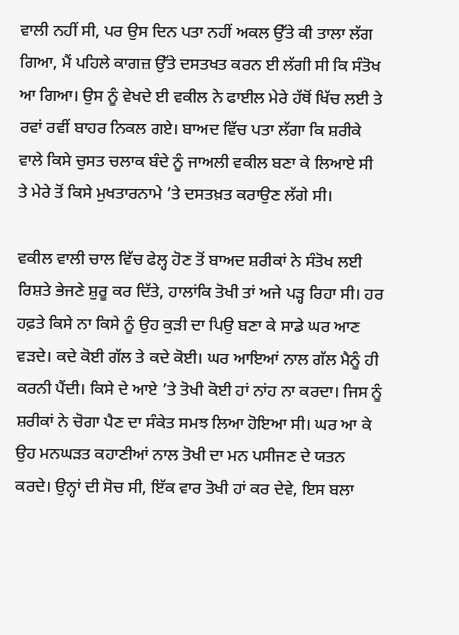ਵਾਲੀ ਨਹੀਂ ਸੀ, ਪਰ ਉਸ ਦਿਨ ਪਤਾ ਨਹੀਂ ਅਕਲ ਉੱਤੇ ਕੀ ਤਾਲਾ ਲੱਗ ਗਿਆ, ਮੈਂ ਪਹਿਲੇ ਕਾਗਜ਼ ਉੱਤੇ ਦਸਤਖਤ ਕਰਨ ਈ ਲੱਗੀ ਸੀ ਕਿ ਸੰਤੋਖ ਆ ਗਿਆ। ਉਸ ਨੂੰ ਵੇਖਦੇ ਈ ਵਕੀਲ ਨੇ ਫਾਈਲ ਮੇਰੇ ਹੱਥੋਂ ਖਿੱਚ ਲਈ ਤੇ ਰਵਾਂ ਰਵੀਂ ਬਾਹਰ ਨਿਕਲ ਗਏ। ਬਾਅਦ ਵਿੱਚ ਪਤਾ ਲੱਗਾ ਕਿ ਸ਼ਰੀਕੇ ਵਾਲੇ ਕਿਸੇ ਚੁਸਤ ਚਲਾਕ ਬੰਦੇ ਨੂੰ ਜਾਅਲੀ ਵਕੀਲ ਬਣਾ ਕੇ ਲਿਆਏ ਸੀ ਤੇ ਮੇਰੇ ਤੋਂ ਕਿਸੇ ਮੁਖਤਾਰਨਾਮੇ ’ਤੇ ਦਸਤਖ਼ਤ ਕਰਾਉਣ ਲੱਗੇ ਸੀ।

ਵਕੀਲ ਵਾਲੀ ਚਾਲ ਵਿੱਚ ਫੇਲ੍ਹ ਹੋਣ ਤੋਂ ਬਾਅਦ ਸ਼ਰੀਕਾਂ ਨੇ ਸੰਤੋਖ ਲਈ ਰਿਸ਼ਤੇ ਭੇਜਣੇ ਸ਼ੁਰੂ ਕਰ ਦਿੱਤੇ, ਹਾਲਾਂਕਿ ਤੋਖੀ ਤਾਂ ਅਜੇ ਪੜ੍ਹ ਰਿਹਾ ਸੀ। ਹਰ ਹਫ਼ਤੇ ਕਿਸੇ ਨਾ ਕਿਸੇ ਨੂੰ ਉਹ ਕੁੜੀ ਦਾ ਪਿਉ ਬਣਾ ਕੇ ਸਾਡੇ ਘਰ ਆਣ ਵੜਦੇ। ਕਦੇ ਕੋਈ ਗੱਲ ਤੇ ਕਦੇ ਕੋਈ। ਘਰ ਆਇਆਂ ਨਾਲ ਗੱਲ ਮੈਨੂੰ ਹੀ ਕਰਨੀ ਪੈਂਦੀ। ਕਿਸੇ ਦੇ ਆਏ ’ਤੇ ਤੋਖੀ ਕੋਈ ਹਾਂ ਨਾਂਹ ਨਾ ਕਰਦਾ। ਜਿਸ ਨੂੰ ਸ਼ਰੀਕਾਂ ਨੇ ਚੋਗਾ ਪੈਣ ਦਾ ਸੰਕੇਤ ਸਮਝ ਲਿਆ ਹੋਇਆ ਸੀ। ਘਰ ਆ ਕੇ ਉਹ ਮਨਘੜਤ ਕਹਾਣੀਆਂ ਨਾਲ ਤੋਖੀ ਦਾ ਮਨ ਪਸੀਜਣ ਦੇ ਯਤਨ ਕਰਦੇ। ਉਨ੍ਹਾਂ ਦੀ ਸੋਚ ਸੀ, ਇੱਕ ਵਾਰ ਤੋਖੀ ਹਾਂ ਕਰ ਦੇਵੇ, ਇਸ ਬਲਾ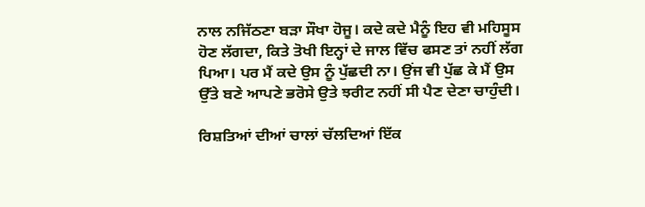ਨਾਲ ਨਜਿੱਠਣਾ ਬੜਾ ਸੌਖਾ ਹੋਜੂ। ਕਦੇ ਕਦੇ ਮੈਨੂੰ ਇਹ ਵੀ ਮਹਿਸੂਸ ਹੋਣ ਲੱਗਦਾ, ਕਿਤੇ ਤੋਖੀ ਇਨ੍ਹਾਂ ਦੇ ਜਾਲ ਵਿੱਚ ਫਸਣ ਤਾਂ ਨਹੀਂ ਲੱਗ ਪਿਆ। ਪਰ ਮੈਂ ਕਦੇ ਉਸ ਨੂੰ ਪੁੱਛਦੀ ਨਾ। ਉਂਜ ਵੀ ਪੁੱਛ ਕੇ ਮੈਂ ਉਸ ਉੱਤੇ ਬਣੇ ਆਪਣੇ ਭਰੋਸੇ ਉਤੇ ਝਰੀਟ ਨਹੀਂ ਸੀ ਪੈਣ ਦੇਣਾ ਚਾਹੁੰਦੀ।

ਰਿਸ਼ਤਿਆਂ ਦੀਆਂ ਚਾਲਾਂ ਚੱਲਦਿਆਂ ਇੱਕ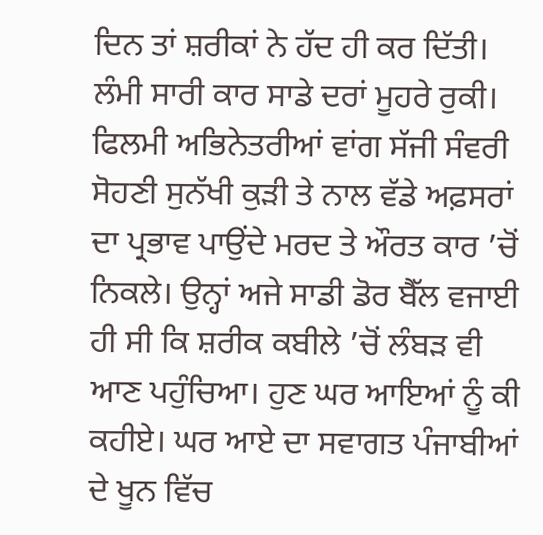ਦਿਨ ਤਾਂ ਸ਼ਰੀਕਾਂ ਨੇ ਹੱਦ ਹੀ ਕਰ ਦਿੱਤੀ। ਲੰਮੀ ਸਾਰੀ ਕਾਰ ਸਾਡੇ ਦਰਾਂ ਮੂਹਰੇ ਰੁਕੀ। ਫਿਲਮੀ ਅਭਿਨੇਤਰੀਆਂ ਵਾਂਗ ਸੱਜੀ ਸੰਵਰੀ ਸੋਹਣੀ ਸੁਨੱਖੀ ਕੁੜੀ ਤੇ ਨਾਲ ਵੱਡੇ ਅਫ਼ਸਰਾਂ ਦਾ ਪ੍ਰਭਾਵ ਪਾਉਂਦੇ ਮਰਦ ਤੇ ਔਰਤ ਕਾਰ ’ਚੋਂ ਨਿਕਲੇ। ਉਨ੍ਹਾਂ ਅਜੇ ਸਾਡੀ ਡੋਰ ਬੈੱਲ ਵਜਾਈ ਹੀ ਸੀ ਕਿ ਸ਼ਰੀਕ ਕਬੀਲੇ ’ਚੋਂ ਲੰਬੜ ਵੀ ਆਣ ਪਹੁੰਚਿਆ। ਹੁਣ ਘਰ ਆਇਆਂ ਨੂੰ ਕੀ ਕਹੀਏ। ਘਰ ਆਏ ਦਾ ਸਵਾਗਤ ਪੰਜਾਬੀਆਂ ਦੇ ਖੂਨ ਵਿੱਚ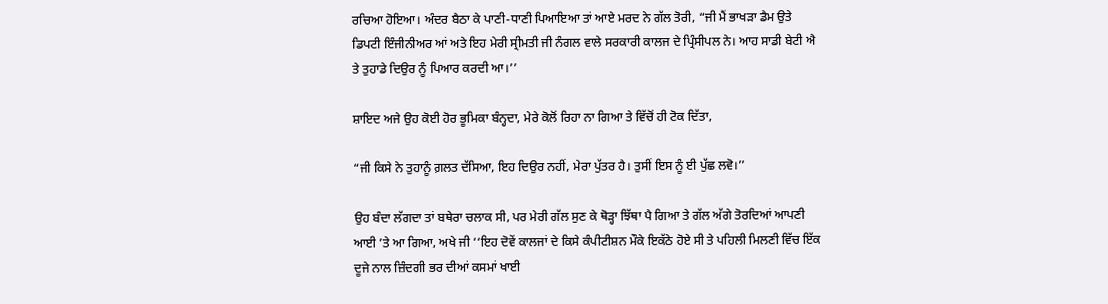ਰਚਿਆ ਹੋਇਆ। ਅੰਦਰ ਬੈਠਾ ਕੇ ਪਾਣੀ-ਧਾਣੀ ਪਿਆਇਆ ਤਾਂ ਆਏ ਮਰਦ ਨੇ ਗੱਲ ਤੋਰੀ, “ਜੀ ਮੈਂ ਭਾਖੜਾ ਡੈਮ ਉਤੇ ਡਿਪਟੀ ਇੰਜੀਨੀਅਰ ਆਂ ਅਤੇ ਇਹ ਮੇਰੀ ਸ੍ਰੀਮਤੀ ਜੀ ਨੰਗਲ ਵਾਲੇ ਸਰਕਾਰੀ ਕਾਲਜ ਦੇ ਪ੍ਰਿੰਸੀਪਲ ਨੇ। ਆਹ ਸਾਡੀ ਬੇਟੀ ਐ ਤੇ ਤੁਹਾਡੇ ਦਿਉਰ ਨੂੰ ਪਿਆਰ ਕਰਦੀ ਆ।’’

ਸ਼ਾਇਦ ਅਜੇ ਉਹ ਕੋਈ ਹੋਰ ਭੂਮਿਕਾ ਬੰਨ੍ਹਦਾ, ਮੇਰੇ ਕੋਲੋਂ ਰਿਹਾ ਨਾ ਗਿਆ ਤੇ ਵਿੱਚੋਂ ਹੀ ਟੋਕ ਦਿੱਤਾ,

“ਜੀ ਕਿਸੇ ਨੇ ਤੁਹਾਨੂੰ ਗ਼ਲਤ ਦੱਸਿਆ, ਇਹ ਦਿਉਰ ਨਹੀਂ, ਮੇਰਾ ਪੁੱਤਰ ਹੈ। ਤੁਸੀਂ ਇਸ ਨੂੰ ਈ ਪੁੱਛ ਲਵੋ।’’

ਉਹ ਬੰਦਾ ਲੱਗਦਾ ਤਾਂ ਬਥੇਰਾ ਚਲਾਕ ਸੀ, ਪਰ ਮੇਰੀ ਗੱਲ ਸੁਣ ਕੇ ਥੋੜ੍ਹਾ ਝਿੱਥਾ ਪੈ ਗਿਆ ਤੇ ਗੱਲ ਅੱਗੇ ਤੋਰਦਿਆਂ ਆਪਣੀ ਆਈ ’ਤੇ ਆ ਗਿਆ, ਅਖੇ ਜੀ ‘‘ਇਹ ਦੋਵੇਂ ਕਾਲਜਾਂ ਦੇ ਕਿਸੇ ਕੰਪੀਟੀਸ਼ਨ ਮੌਕੇ ਇਕੱਠੇ ਹੋਏ ਸੀ ਤੇ ਪਹਿਲੀ ਮਿਲਣੀ ਵਿੱਚ ਇੱਕ ਦੂਜੇ ਨਾਲ ਜ਼ਿੰਦਗੀ ਭਰ ਦੀਆਂ ਕਸਮਾਂ ਖਾਈ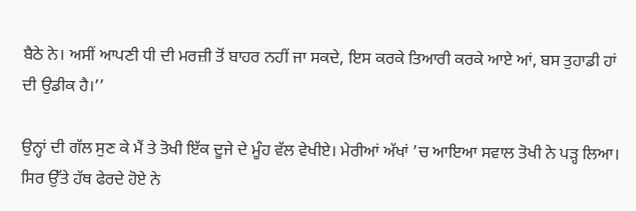ਬੈਠੇ ਨੇ। ਅਸੀਂ ਆਪਣੀ ਧੀ ਦੀ ਮਰਜ਼ੀ ਤੋਂ ਬਾਹਰ ਨਹੀਂ ਜਾ ਸਕਦੇ, ਇਸ ਕਰਕੇ ਤਿਆਰੀ ਕਰਕੇ ਆਏ ਆਂ, ਬਸ ਤੁਹਾਡੀ ਹਾਂ ਦੀ ਉਡੀਕ ਹੈ।’’

ਉਨ੍ਹਾਂ ਦੀ ਗੱਲ ਸੁਣ ਕੇ ਮੈਂ ਤੇ ਤੋਖੀ ਇੱਕ ਦੂਜੇ ਦੇ ਮੂੰਹ ਵੱਲ ਵੇਖੀਏ। ਮੇਰੀਆਂ ਅੱਖਾਂ ’ਚ ਆਇਆ ਸਵਾਲ ਤੋਖੀ ਨੇ ਪੜ੍ਹ ਲਿਆ। ਸਿਰ ਉੱਤੇ ਹੱਥ ਫੇਰਦੇ ਹੋਏ ਨੇ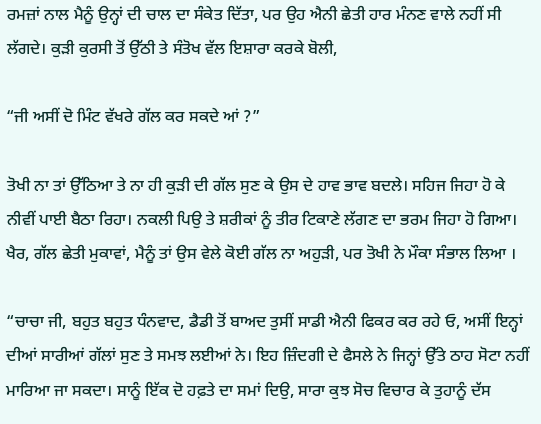ਰਮਜ਼ਾਂ ਨਾਲ ਮੈਨੂੰ ਉਨ੍ਹਾਂ ਦੀ ਚਾਲ ਦਾ ਸੰਕੇਤ ਦਿੱਤਾ, ਪਰ ਉਹ ਐਨੀ ਛੇਤੀ ਹਾਰ ਮੰਨਣ ਵਾਲੇ ਨਹੀਂ ਸੀ ਲੱਗਦੇ। ਕੁੜੀ ਕੁਰਸੀ ਤੋਂ ਉੱਠੀ ਤੇ ਸੰਤੋਖ ਵੱਲ ਇਸ਼ਾਰਾ ਕਰਕੇ ਬੋਲੀ,

“ਜੀ ਅਸੀਂ ਦੋ ਮਿੰਟ ਵੱਖਰੇ ਗੱਲ ਕਰ ਸਕਦੇ ਆਂ ?”

ਤੋਖੀ ਨਾ ਤਾਂ ਉੱਠਿਆ ਤੇ ਨਾ ਹੀ ਕੁੜੀ ਦੀ ਗੱਲ ਸੁਣ ਕੇ ਉਸ ਦੇ ਹਾਵ ਭਾਵ ਬਦਲੇ। ਸਹਿਜ ਜਿਹਾ ਹੋ ਕੇ ਨੀਵੀਂ ਪਾਈ ਬੈਠਾ ਰਿਹਾ। ਨਕਲੀ ਪਿਉ ਤੇ ਸ਼ਰੀਕਾਂ ਨੂੰ ਤੀਰ ਟਿਕਾਣੇ ਲੱਗਣ ਦਾ ਭਰਮ ਜਿਹਾ ਹੋ ਗਿਆ। ਖੈਰ, ਗੱਲ ਛੇਤੀ ਮੁਕਾਵਾਂ, ਮੈਨੂੰ ਤਾਂ ਉਸ ਵੇਲੇ ਕੋਈ ਗੱਲ ਨਾ ਅਹੁੜੀ, ਪਰ ਤੋਖੀ ਨੇ ਮੌਕਾ ਸੰਭਾਲ ਲਿਆ ।

“ਚਾਚਾ ਜੀ, ਬਹੁਤ ਬਹੁਤ ਧੰਨਵਾਦ, ਡੈਡੀ ਤੋਂ ਬਾਅਦ ਤੁਸੀਂ ਸਾਡੀ ਐਨੀ ਫਿਕਰ ਕਰ ਰਹੇ ਓ, ਅਸੀਂ ਇਨ੍ਹਾਂ ਦੀਆਂ ਸਾਰੀਆਂ ਗੱਲਾਂ ਸੁਣ ਤੇ ਸਮਝ ਲਈਆਂ ਨੇ। ਇਹ ਜ਼ਿੰਦਗੀ ਦੇ ਫੈਸਲੇ ਨੇ ਜਿਨ੍ਹਾਂ ਉੱਤੇ ਠਾਹ ਸੋਟਾ ਨਹੀਂ ਮਾਰਿਆ ਜਾ ਸਕਦਾ। ਸਾਨੂੰ ਇੱਕ ਦੋ ਹਫ਼ਤੇ ਦਾ ਸਮਾਂ ਦਿਉ, ਸਾਰਾ ਕੁਝ ਸੋਚ ਵਿਚਾਰ ਕੇ ਤੁਹਾਨੂੰ ਦੱਸ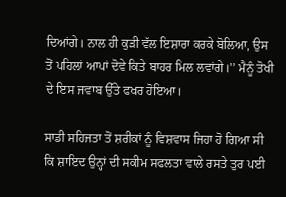ਦਿਆਂਗੇ। ਨਾਲ ਹੀ ਕੁੜੀ ਵੱਲ ਇਸ਼ਾਰਾ ਕਰਕੇ ਬੋਲਿਆ, ਉਸ ਤੋਂ ਪਹਿਲਾਂ ਆਪਾਂ ਦੋਵੇ ਕਿਤੇ ਬਾਹਰ ਮਿਲ ਲਵਾਂਗੇ।’’ ਮੈਨੂੰ ਤੋਖੀ ਦੇ ਇਸ ਜਵਾਬ ਉੱਤੇ ਫਖਰ ਹੋਇਆ।

ਸਾਡੀ ਸਹਿਜਤਾ ਤੋਂ ਸ਼ਰੀਕਾਂ ਨੂੰ ਵਿਸ਼ਵਾਸ ਜਿਹਾ ਹੋ ਗਿਆ ਸੀ ਕਿ ਸ਼ਾਇਦ ਉਨ੍ਹਾਂ ਦੀ ਸਕੀਮ ਸਫਲਤਾ ਵਾਲੇ ਰਸਤੇ ਤੁਰ ਪਈ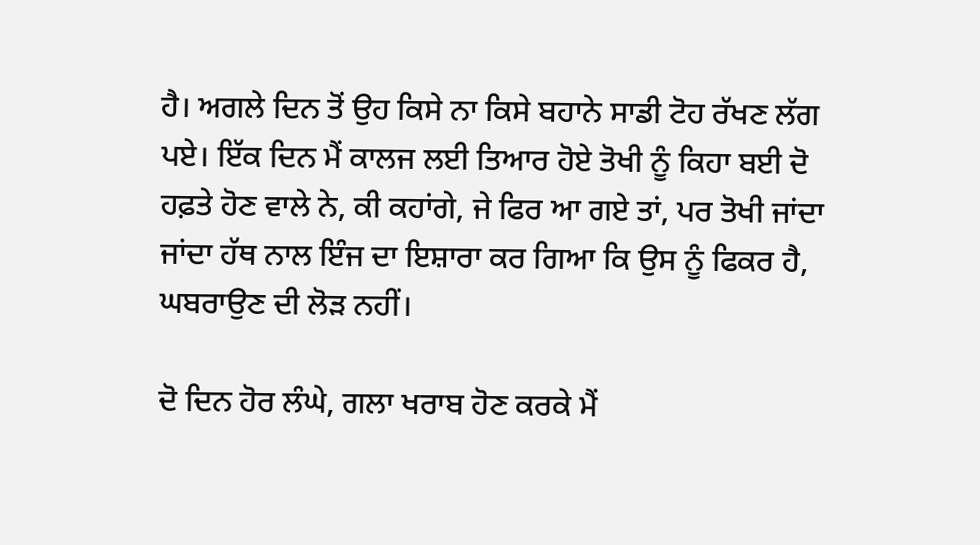ਹੈ। ਅਗਲੇ ਦਿਨ ਤੋਂ ਉਹ ਕਿਸੇ ਨਾ ਕਿਸੇ ਬਹਾਨੇ ਸਾਡੀ ਟੋਹ ਰੱਖਣ ਲੱਗ ਪਏ। ਇੱਕ ਦਿਨ ਮੈਂ ਕਾਲਜ ਲਈ ਤਿਆਰ ਹੋਏ ਤੋਖੀ ਨੂੰ ਕਿਹਾ ਬਈ ਦੋ ਹਫ਼ਤੇ ਹੋਣ ਵਾਲੇ ਨੇ, ਕੀ ਕਹਾਂਗੇ, ਜੇ ਫਿਰ ਆ ਗਏ ਤਾਂ, ਪਰ ਤੋਖੀ ਜਾਂਦਾ ਜਾਂਦਾ ਹੱਥ ਨਾਲ ਇੰਜ ਦਾ ਇਸ਼ਾਰਾ ਕਰ ਗਿਆ ਕਿ ਉਸ ਨੂੰ ਫਿਕਰ ਹੈ, ਘਬਰਾਉਣ ਦੀ ਲੋੜ ਨਹੀਂ।

ਦੋ ਦਿਨ ਹੋਰ ਲੰਘੇ, ਗਲਾ ਖਰਾਬ ਹੋਣ ਕਰਕੇ ਮੈਂ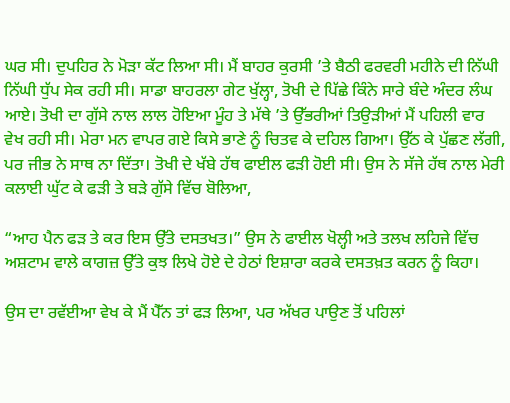ਘਰ ਸੀ। ਦੁਪਹਿਰ ਨੇ ਮੋੜਾ ਕੱਟ ਲਿਆ ਸੀ। ਮੈਂ ਬਾਹਰ ਕੁਰਸੀ ’ਤੇ ਬੈਠੀ ਫਰਵਰੀ ਮਹੀਨੇ ਦੀ ਨਿੱਘੀ ਨਿੱਘੀ ਧੁੱਪ ਸੇਕ ਰਹੀ ਸੀ। ਸਾਡਾ ਬਾਹਰਲਾ ਗੇਟ ਖੁੱਲ੍ਹਾ, ਤੋਖੀ ਦੇ ਪਿੱਛੇ ਕਿੰਨੇ ਸਾਰੇ ਬੰਦੇ ਅੰਦਰ ਲੰਘ ਆਏ। ਤੋਖੀ ਦਾ ਗੁੱਸੇ ਨਾਲ ਲਾਲ ਹੋਇਆ ਮੂੰਹ ਤੇ ਮੱਥੇ ’ਤੇ ਉੱਭਰੀਆਂ ਤਿਉੜੀਆਂ ਮੈਂ ਪਹਿਲੀ ਵਾਰ ਵੇਖ ਰਹੀ ਸੀ। ਮੇਰਾ ਮਨ ਵਾਪਰ ਗਏ ਕਿਸੇ ਭਾਣੇ ਨੂੰ ਚਿਤਵ ਕੇ ਦਹਿਲ ਗਿਆ। ਉੱਠ ਕੇ ਪੁੱਛਣ ਲੱਗੀ, ਪਰ ਜੀਭ ਨੇ ਸਾਥ ਨਾ ਦਿੱਤਾ। ਤੋਖੀ ਦੇ ਖੱਬੇ ਹੱਥ ਫਾਈਲ ਫੜੀ ਹੋਈ ਸੀ। ਉਸ ਨੇ ਸੱਜੇ ਹੱਥ ਨਾਲ ਮੇਰੀ ਕਲਾਈ ਘੁੱਟ ਕੇ ਫੜੀ ਤੇ ਬੜੇ ਗੁੱਸੇ ਵਿੱਚ ਬੋਲਿਆ,

“ਆਹ ਪੈਨ ਫੜ ਤੇ ਕਰ ਇਸ ਉੱਤੇ ਦਸਤਖਤ।” ਉਸ ਨੇ ਫਾਈਲ ਖੋਲ੍ਹੀ ਅਤੇ ਤਲਖ ਲਹਿਜੇ ਵਿੱਚ ਅਸ਼ਟਾਮ ਵਾਲੇ ਕਾਗਜ਼ ਉੱਤੇ ਕੁਝ ਲਿਖੇ ਹੋਏ ਦੇ ਹੇਠਾਂ ਇਸ਼ਾਰਾ ਕਰਕੇ ਦਸਤਖ਼ਤ ਕਰਨ ਨੂੰ ਕਿਹਾ।

ਉਸ ਦਾ ਰਵੱਈਆ ਵੇਖ ਕੇ ਮੈਂ ਪੈੱਨ ਤਾਂ ਫੜ ਲਿਆ, ਪਰ ਅੱਖਰ ਪਾਉਣ ਤੋਂ ਪਹਿਲਾਂ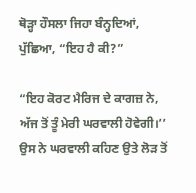ਥੋੜ੍ਹਾ ਹੌਸਲਾ ਜਿਹਾ ਬੰਨ੍ਹਦਿਆਂ, ਪੁੱਛਿਆ, “ਇਹ ਹੈ ਕੀ?”

“ਇਹ ਕੋਰਟ ਮੈਰਿਜ ਦੇ ਕਾਗਜ਼ ਨੇ, ਅੱਜ ਤੋਂ ਤੂੰ ਮੇਰੀ ਘਰਵਾਲੀ ਹੋਵੇਗੀ।’’ ਉਸ ਨੇ ਘਰਵਾਲੀ ਕਹਿਣ ਉਤੇ ਲੋੜ ਤੋਂ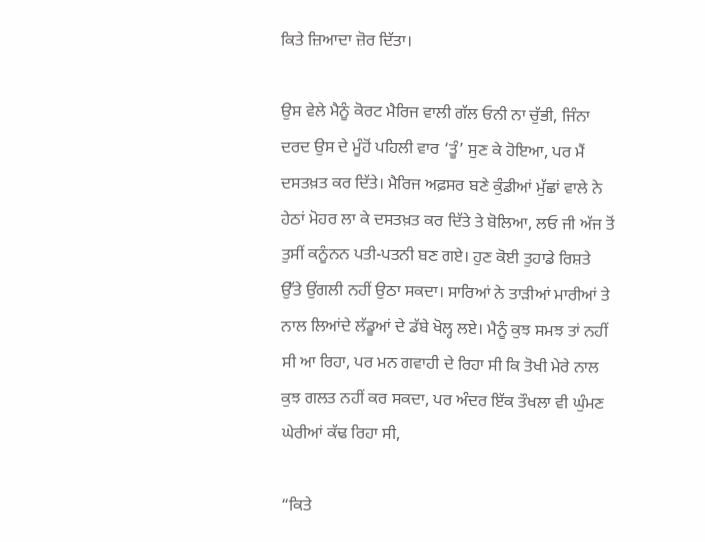ਕਿਤੇ ਜ਼ਿਆਦਾ ਜ਼ੋਰ ਦਿੱਤਾ।

ਉਸ ਵੇਲੇ ਮੈਨੂੰ ਕੋਰਟ ਮੈਰਿਜ ਵਾਲੀ ਗੱਲ ਓਨੀ ਨਾ ਚੁੱਭੀ, ਜਿੰਨਾ ਦਰਦ ਉਸ ਦੇ ਮੂੰਹੋਂ ਪਹਿਲੀ ਵਾਰ ‘ਤੂੰ’ ਸੁਣ ਕੇ ਹੋਇਆ, ਪਰ ਮੈਂ ਦਸਤਖ਼ਤ ਕਰ ਦਿੱਤੇ। ਮੈਰਿਜ ਅਫ਼ਸਰ ਬਣੇ ਕੁੰਡੀਆਂ ਮੁੱਛਾਂ ਵਾਲੇ ਨੇ ਹੇਠਾਂ ਮੋਹਰ ਲਾ ਕੇ ਦਸਤਖ਼ਤ ਕਰ ਦਿੱਤੇ ਤੇ ਬੋਲਿਆ, ਲਓ ਜੀ ਅੱਜ ਤੋਂ ਤੁਸੀਂ ਕਨੂੰਨਨ ਪਤੀ-ਪਤਨੀ ਬਣ ਗਏ। ਹੁਣ ਕੋਈ ਤੁਹਾਡੇ ਰਿਸ਼ਤੇ ਉੱਤੇ ਉਂਗਲੀ ਨਹੀਂ ਉਠਾ ਸਕਦਾ। ਸਾਰਿਆਂ ਨੇ ਤਾੜੀਆਂ ਮਾਰੀਆਂ ਤੇ ਨਾਲ ਲਿਆਂਦੇ ਲੱਡੂਆਂ ਦੇ ਡੱਬੇ ਖੋਲ੍ਹ ਲਏ। ਮੈਨੂੰ ਕੁਝ ਸਮਝ ਤਾਂ ਨਹੀਂ ਸੀ ਆ ਰਿਹਾ, ਪਰ ਮਨ ਗਵਾਹੀ ਦੇ ਰਿਹਾ ਸੀ ਕਿ ਤੋਖੀ ਮੇਰੇ ਨਾਲ ਕੁਝ ਗਲਤ ਨਹੀਂ ਕਰ ਸਕਦਾ, ਪਰ ਅੰਦਰ ਇੱਕ ਤੌਖਲਾ ਵੀ ਘੁੰਮਣ ਘੇਰੀਆਂ ਕੱਢ ਰਿਹਾ ਸੀ,

“ਕਿਤੇ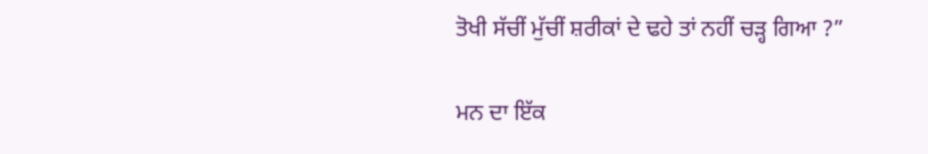ਤੋਖੀ ਸੱਚੀਂ ਮੁੱਚੀਂ ਸ਼ਰੀਕਾਂ ਦੇ ਢਹੇ ਤਾਂ ਨਹੀਂ ਚੜ੍ਹ ਗਿਆ ?”

ਮਨ ਦਾ ਇੱਕ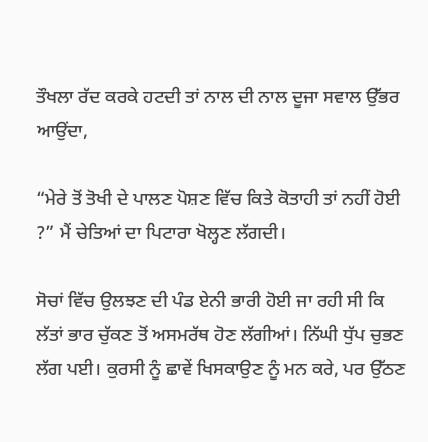ਤੌਖਲਾ ਰੱਦ ਕਰਕੇ ਹਟਦੀ ਤਾਂ ਨਾਲ ਦੀ ਨਾਲ ਦੂਜਾ ਸਵਾਲ ਉੱਭਰ ਆਉਂਦਾ,

“ਮੇਰੇ ਤੋਂ ਤੋਖੀ ਦੇ ਪਾਲਣ ਪੋਸ਼ਣ ਵਿੱਚ ਕਿਤੇ ਕੋਤਾਹੀ ਤਾਂ ਨਹੀਂ ਹੋਈ ?” ਮੈਂ ਚੇਤਿਆਂ ਦਾ ਪਿਟਾਰਾ ਖੋਲ੍ਹਣ ਲੱਗਦੀ।

ਸੋਚਾਂ ਵਿੱਚ ਉਲਝਣ ਦੀ ਪੰਡ ਏਨੀ ਭਾਰੀ ਹੋਈ ਜਾ ਰਹੀ ਸੀ ਕਿ ਲੱਤਾਂ ਭਾਰ ਚੁੱਕਣ ਤੋਂ ਅਸਮਰੱਥ ਹੋਣ ਲੱਗੀਆਂ। ਨਿੱਘੀ ਧੁੱਪ ਚੁਭਣ ਲੱਗ ਪਈ। ਕੁਰਸੀ ਨੂੰ ਛਾਵੇਂ ਖਿਸਕਾਉਣ ਨੂੰ ਮਨ ਕਰੇ, ਪਰ ਉੱਠਣ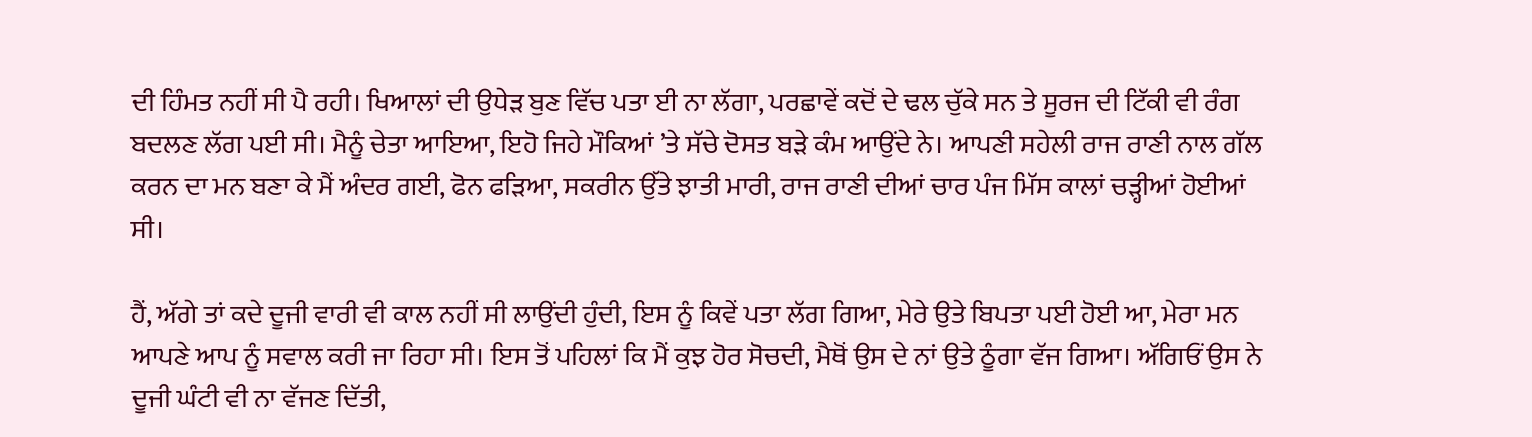ਦੀ ਹਿੰਮਤ ਨਹੀਂ ਸੀ ਪੈ ਰਹੀ। ਖਿਆਲਾਂ ਦੀ ਉਧੇੜ ਬੁਣ ਵਿੱਚ ਪਤਾ ਈ ਨਾ ਲੱਗਾ, ਪਰਛਾਵੇਂ ਕਦੋਂ ਦੇ ਢਲ ਚੁੱਕੇ ਸਨ ਤੇ ਸੂਰਜ ਦੀ ਟਿੱਕੀ ਵੀ ਰੰਗ ਬਦਲਣ ਲੱਗ ਪਈ ਸੀ। ਮੈਨੂੰ ਚੇਤਾ ਆਇਆ, ਇਹੋ ਜਿਹੇ ਮੌਕਿਆਂ ’ਤੇ ਸੱਚੇ ਦੋਸਤ ਬੜੇ ਕੰਮ ਆਉਂਦੇ ਨੇ। ਆਪਣੀ ਸਹੇਲੀ ਰਾਜ ਰਾਣੀ ਨਾਲ ਗੱਲ ਕਰਨ ਦਾ ਮਨ ਬਣਾ ਕੇ ਮੈਂ ਅੰਦਰ ਗਈ, ਫੋਨ ਫੜਿਆ, ਸਕਰੀਨ ਉੱਤੇ ਝਾਤੀ ਮਾਰੀ, ਰਾਜ ਰਾਣੀ ਦੀਆਂ ਚਾਰ ਪੰਜ ਮਿੱਸ ਕਾਲਾਂ ਚੜ੍ਹੀਆਂ ਹੋਈਆਂ ਸੀ।

ਹੈਂ, ਅੱਗੇ ਤਾਂ ਕਦੇ ਦੂਜੀ ਵਾਰੀ ਵੀ ਕਾਲ ਨਹੀਂ ਸੀ ਲਾਉਂਦੀ ਹੁੰਦੀ, ਇਸ ਨੂੰ ਕਿਵੇਂ ਪਤਾ ਲੱਗ ਗਿਆ, ਮੇਰੇ ਉਤੇ ਬਿਪਤਾ ਪਈ ਹੋਈ ਆ, ਮੇਰਾ ਮਨ ਆਪਣੇ ਆਪ ਨੂੰ ਸਵਾਲ ਕਰੀ ਜਾ ਰਿਹਾ ਸੀ। ਇਸ ਤੋਂ ਪਹਿਲਾਂ ਕਿ ਮੈਂ ਕੁਝ ਹੋਰ ਸੋਚਦੀ, ਮੈਥੋਂ ਉਸ ਦੇ ਨਾਂ ਉਤੇ ਠੂੰਗਾ ਵੱਜ ਗਿਆ। ਅੱਗਿਓਂ ਉਸ ਨੇ ਦੂਜੀ ਘੰਟੀ ਵੀ ਨਾ ਵੱਜਣ ਦਿੱਤੀ,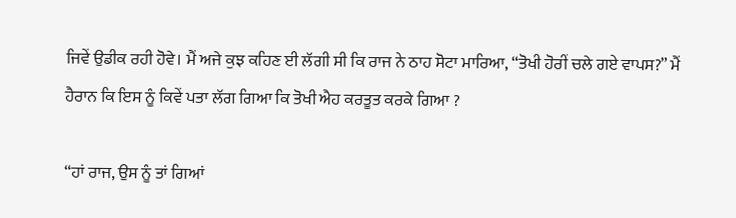ਜਿਵੇਂ ਉਡੀਕ ਰਹੀ ਹੋਵੇ। ਮੈਂ ਅਜੇ ਕੁਝ ਕਹਿਣ ਈ ਲੱਗੀ ਸੀ ਕਿ ਰਾਜ ਨੇ ਠਾਹ ਸੋਟਾ ਮਾਰਿਆ, “ਤੋਖੀ ਹੋਰੀਂ ਚਲੇ ਗਏ ਵਾਪਸ?” ਮੈਂ ਹੈਰਾਨ ਕਿ ਇਸ ਨੂੰ ਕਿਵੇਂ ਪਤਾ ਲੱਗ ਗਿਆ ਕਿ ਤੋਖੀ ਐਹ ਕਰਤੂਤ ਕਰਕੇ ਗਿਆ ?

“ਹਾਂ ਰਾਜ, ਉਸ ਨੂੰ ਤਾਂ ਗਿਆਂ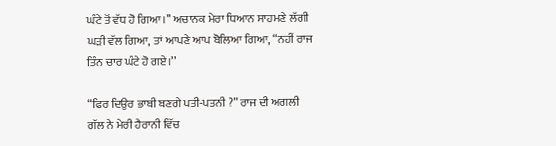ਘੰਟੇ ਤੋਂ ਵੱਧ ਹੋ ਗਿਆ।’’ ਅਚਾਨਕ ਮੇਰਾ ਧਿਆਨ ਸਾਹਮਣੇ ਲੱਗੀ ਘੜੀ ਵੱਲ ਗਿਆ, ਤਾਂ ਆਪਣੇ ਆਪ ਬੋਲਿਆ ਗਿਆ, “ਨਹੀਂ ਰਾਜ ਤਿੰਨ ਚਾਰ ਘੰਟੇ ਹੋ ਗਏ।’’

“ਫਿਰ ਦਿਉਰ ਭਾਬੀ ਬਣਗੇ ਪਤੀ-ਪਤਨੀ ?” ਰਾਜ ਦੀ ਅਗਲੀ ਗੱਲ ਨੇ ਮੇਰੀ ਹੈਰਾਨੀ ਵਿੱਚ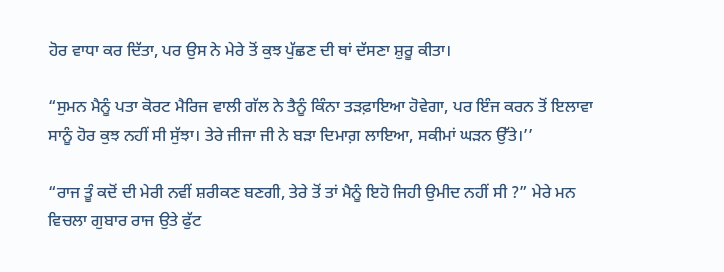ਹੋਰ ਵਾਧਾ ਕਰ ਦਿੱਤਾ, ਪਰ ਉਸ ਨੇ ਮੇਰੇ ਤੋਂ ਕੁਝ ਪੁੱਛਣ ਦੀ ਥਾਂ ਦੱਸਣਾ ਸ਼ੁਰੂ ਕੀਤਾ।

“ਸੁਮਨ ਮੈਨੂੰ ਪਤਾ ਕੋਰਟ ਮੈਰਿਜ ਵਾਲੀ ਗੱਲ ਨੇ ਤੈਨੂੰ ਕਿੰਨਾ ਤੜਫ਼ਾਇਆ ਹੋਵੇਗਾ, ਪਰ ਇੰਜ ਕਰਨ ਤੋਂ ਇਲਾਵਾ ਸਾਨੂੰ ਹੋਰ ਕੁਝ ਨਹੀਂ ਸੀ ਸੁੱਝਾ। ਤੇਰੇ ਜੀਜਾ ਜੀ ਨੇ ਬੜਾ ਦਿਮਾਗ਼ ਲਾਇਆ, ਸਕੀਮਾਂ ਘੜਨ ਉੱਤੇ।’’

“ਰਾਜ ਤੂੰ ਕਦੋਂ ਦੀ ਮੇਰੀ ਨਵੀਂ ਸ਼ਰੀਕਣ ਬਣਗੀ, ਤੇਰੇ ਤੋਂ ਤਾਂ ਮੈਨੂੰ ਇਹੋ ਜਿਹੀ ਉਮੀਦ ਨਹੀਂ ਸੀ ?” ਮੇਰੇ ਮਨ ਵਿਚਲਾ ਗੁਬਾਰ ਰਾਜ ਉਤੇ ਫੁੱਟ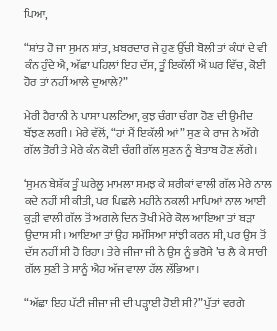ਪਿਆ,

“ਸ਼ਾਂਤ ਹੋ ਜਾ ਸੁਮਨ ਸ਼ਾਂਤ, ਖ਼ਬਰਦਾਰ ਜੇ ਹੁਣ ਉੱਚੀ ਬੋਲੀ ਤਾਂ ਕੰਧਾਂ ਦੇ ਵੀ ਕੰਨ ਹੁੰਦੇ ਐ, ਅੱਛਾ ਪਹਿਲਾਂ ਇਹ ਦੱਸ, ਤੂੰ ਇਕੱਲੀਂ ਐਂ ਘਰ ਵਿੱਚ, ਕੋਈ ਹੋਰ ਤਾਂ ਨਹੀਂ ਆਲੇ ਦੁਆਲੇ?”

ਮੇਰੀ ਹੈਰਾਨੀ ਨੇ ਪਾਸਾ ਪਲਟਿਆ, ਕੁਝ ਚੰਗਾ ਚੰਗਾ ਹੋਣ ਦੀ ਉਮੀਦ ਬੱਝਣ ਲਗੀ। ਮੇਰੇ ਵੱਲੋਂ, “ਹਾਂ ਮੈਂ ਇਕੱਲੀ ਆਂ” ਸੁਣ ਕੇ ਰਾਜ ਨੇ ਅੱਗੇ ਗੱਲ ਤੋਰੀ ਤੇ ਮੇਰੇ ਕੰਨ ਕੋਈ ਚੰਗੀ ਗੱਲ ਸੁਣਨ ਨੂੰ ਬੇਤਾਬ ਹੋਣ ਲੱਗੇ।

‘ਸੁਮਨ ਬੇਸ਼ੱਕ ਤੂੰ ਘਰੇਲੂ ਮਾਮਲਾ ਸਮਝ ਕੇ ਸ਼ਰੀਕਾਂ ਵਾਲੀ ਗੱਲ ਮੇਰੇ ਨਾਲ ਕਦੇ ਨਹੀਂ ਸੀ ਕੀਤੀ, ਪਰ ਪਿਛਲੇ ਮਹੀਨੇ ਨਕਲੀ ਮਾਪਿਆਂ ਨਾਲ ਆਈ ਕੁੜੀ ਵਾਲੀ ਗੱਲ ਤੋਂ ਅਗਲੇ ਦਿਨ ਤੋਖੀ ਮੇਰੇ ਕੋਲ ਆਇਆ ਤਾਂ ਬੜਾ ਉਦਾਸ ਸੀ। ਆਇਆ ਤਾਂ ਉਹ ਸਮੱਸਿਆ ਸਾਂਝੀ ਕਰਨ ਸੀ, ਪਰ ਉਸ ਤੋਂ ਦੱਸ ਨਹੀਂ ਸੀ ਹੋ ਰਿਹਾ। ਤੇਰੇ ਜੀਜਾ ਜੀ ਨੇ ਉਸ ਨੂੰ ਭਰੋਸੇ ’ਚ ਲੈ ਕੇ ਸਾਰੀ ਗੱਲ ਸੁਣੀ ਤੇ ਸਾਨੂੰ ਐਹ ਅੱਜ ਵਾਲਾ ਹੱਲ ਲੱਭਿਆ।

“ਅੱਛਾ ਇਹ ਪੱਟੀ ਜੀਜਾ ਜੀ ਦੀ ਪੜ੍ਹਾਈ ਹੋਈ ਸੀ?” ਪੁੱਤਾਂ ਵਰਗੇ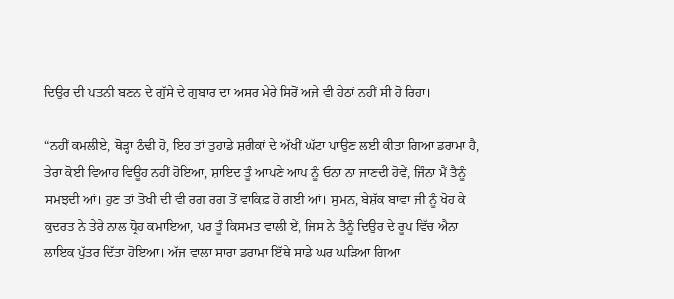ਦਿਉਰ ਦੀ ਪਤਨੀ ਬਣਨ ਦੇ ਗੁੱਸੇ ਦੇ ਗੁਬਾਰ ਦਾ ਅਸਰ ਮੇਰੇ ਸਿਰੋਂ ਅਜੇ ਵੀ ਹੇਠਾਂ ਨਹੀਂ ਸੀ ਹੋ ਰਿਹਾ।

“ਨਹੀਂ ਕਮਲੀਏ, ਥੋੜ੍ਹਾ ਠੰਢੀ ਹੋ, ਇਹ ਤਾਂ ਤੁਹਾਡੇ ਸ਼ਰੀਕਾਂ ਦੇ ਅੱਖੀਂ ਘੱਟਾ ਪਾਉਣ ਲਈ ਕੀਤਾ ਗਿਆ ਡਰਾਮਾ ਹੈ, ਤੇਰਾ ਕੋਈ ਵਿਆਹ ਵਿਊਹ ਨਹੀਂ ਹੋਇਆ, ਸ਼ਾਇਦ ਤੂੰ ਆਪਣੇ ਆਪ ਨੂੰ ਓਨਾ ਨਾ ਜਾਣਦੀ ਹੋਵੇਂ, ਜਿੰਨਾ ਮੈਂ ਤੈਨੂੰ ਸਮਝਦੀ ਆਂ। ਹੁਣ ਤਾਂ ਤੋਖੀ ਦੀ ਵੀ ਰਗ ਰਗ ਤੋਂ ਵਾਕਿਫ਼ ਹੋ ਗਈ ਆਂ। ਸੁਮਨ, ਬੇਸ਼ੱਕ ਬਾਵਾ ਜੀ ਨੂੰ ਖੋਹ ਕੇ ਕੁਦਰਤ ਨੇ ਤੇਰੇ ਨਾਲ ਧ੍ਰੋਹ ਕਮਾਇਆ, ਪਰ ਤੂੰ ਕਿਸਮਤ ਵਾਲੀ ਏਂ, ਜਿਸ ਨੇ ਤੈਨੂੰ ਦਿਉਰ ਦੇ ਰੂਪ ਵਿੱਚ ਐਨਾ ਲਾਇਕ ਪੁੱਤਰ ਦਿੱਤਾ ਹੋਇਆ। ਅੱਜ ਵਾਲਾ ਸਾਰਾ ਡਰਾਮਾ ਇੱਥੇ ਸਾਡੇ ਘਰ ਘੜਿਆ ਗਿਆ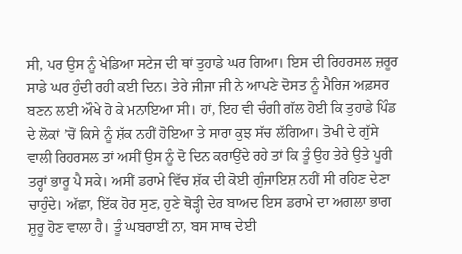ਸੀ, ਪਰ ਉਸ ਨੂੰ ਖੇਡਿਆ ਸਟੇਜ ਦੀ ਥਾਂ ਤੁਹਾਡੇ ਘਰ ਗਿਆ। ਇਸ ਦੀ ਰਿਹਰਸਲ ਜ਼ਰੂਰ ਸਾਡੇ ਘਰ ਹੁੰਦੀ ਰਹੀ ਕਈ ਦਿਨ। ਤੇਰੇ ਜੀਜਾ ਜੀ ਨੇ ਆਪਣੇ ਦੋਸਤ ਨੂੰ ਮੈਰਿਜ ਅਫ਼ਸਰ ਬਣਨ ਲਈ ਔਖੇ ਹੋ ਕੇ ਮਨਾਇਆ ਸੀ। ਹਾਂ, ਇਹ ਵੀ ਚੰਗੀ ਗੱਲ ਹੋਈ ਕਿ ਤੁਹਾਡੇ ਪਿੰਡ ਦੇ ਲੋਕਾਂ ’ਚੋਂ ਕਿਸੇ ਨੂੰ ਸ਼ੱਕ ਨਹੀਂ ਹੋਇਆ ਤੇ ਸਾਰਾ ਕੁਝ ਸੱਚ ਲੱਗਿਆ। ਤੋਖੀ ਦੇ ਗੁੱਸੇ ਵਾਲੀ ਰਿਹਰਸਲ ਤਾਂ ਅਸੀਂ ਉਸ ਨੂੰ ਦੋ ਦਿਨ ਕਰਾਉਂਦੇ ਰਹੇ ਤਾਂ ਕਿ ਤੂੰ ਉਹ ਤੇਰੇ ਉਤੇ ਪੂਰੀ ਤਰ੍ਹਾਂ ਭਾਰੂ ਪੈ ਸਕੇ। ਅਸੀਂ ਡਰਾਮੇ ਵਿੱਚ ਸ਼ੱਕ ਦੀ ਕੋਈ ਗੁੰਜਾਇਸ਼ ਨਹੀਂ ਸੀ ਰਹਿਣ ਦੇਣਾ ਚਾਹੁੰਦੇ। ਅੱਛਾ, ਇੱਕ ਹੋਰ ਸੁਣ, ਹੁਣੇ ਥੋੜ੍ਹੀ ਦੇਰ ਬਾਅਦ ਇਸ ਡਰਾਮੇ ਦਾ ਅਗਲਾ ਭਾਗ ਸ਼ੁਰੂ ਹੋਣ ਵਾਲਾ ਹੈ। ਤੂੰ ਘਬਰਾਈਂ ਨਾ, ਬਸ ਸਾਥ ਦੇਈ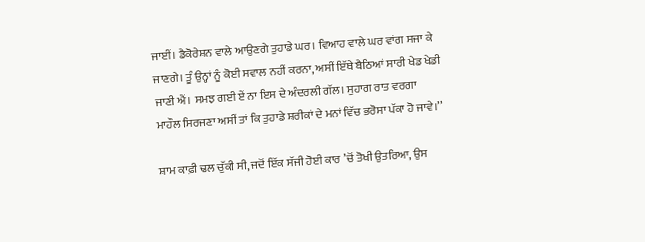ਜਾਈਂ। ਡੈਕੋਰੇਸ਼ਨ ਵਾਲੇ ਆਉਣਗੇ ਤੁਹਾਡੇ ਘਰ। ਵਿਆਹ ਵਾਲੇ ਘਰ ਵਾਂਗ ਸਜਾ ਕੇ ਜਾਣਗੇ। ਤੂੰ ਉਨ੍ਹਾਂ ਨੂੰ ਕੋਈ ਸਵਾਲ ਨਹੀਂ ਕਰਨਾ, ਅਸੀਂ ਇੱਥੇ ਬੈਠਿਆਂ ਸਾਰੀ ਖੇਡ ਖੇਡੀ ਜਾਣੀ ਐਂ। ਸਮਝ ਗਈ ਏਂ ਨਾ ਇਸ ਦੇ ਅੰਦਰਲੀ ਗੱਲ। ਸੁਹਾਗ ਰਾਤ ਵਰਗਾ ਮਾਹੌਲ ਸਿਰਜਣਾ ਅਸੀਂ ਤਾਂ ਕਿ ਤੁਹਾਡੇ ਸ਼ਰੀਕਾਂ ਦੇ ਮਨਾਂ ਵਿੱਚ ਭਰੋਸਾ ਪੱਕਾ ਹੋ ਜਾਵੇ।’’

ਸ਼ਾਮ ਕਾਫ਼ੀ ਢਲ ਚੁੱਕੀ ਸੀ, ਜਦੋਂ ਇੱਕ ਸੱਜੀ ਹੋਈ ਕਾਰ ’ਚੋਂ ਤੋਖੀ ਉਤਰਿਆ, ਉਸ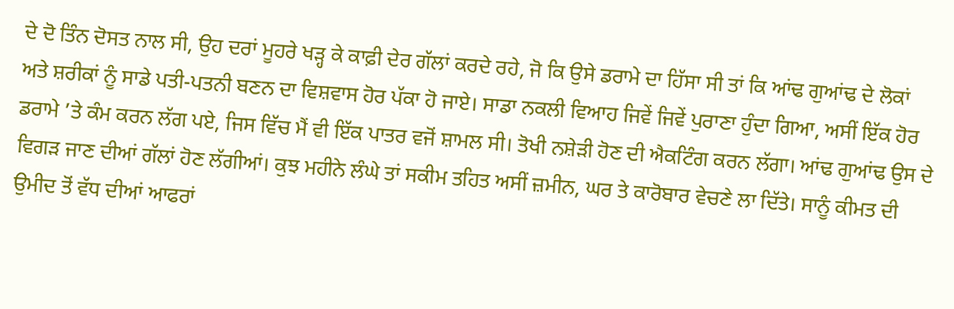ਦੇ ਦੋ ਤਿੰਨ ਦੋਸਤ ਨਾਲ ਸੀ, ਉਹ ਦਰਾਂ ਮੂਹਰੇ ਖੜ੍ਹ ਕੇ ਕਾਫ਼ੀ ਦੇਰ ਗੱਲਾਂ ਕਰਦੇ ਰਹੇ, ਜੋ ਕਿ ਉਸੇ ਡਰਾਮੇ ਦਾ ਹਿੱਸਾ ਸੀ ਤਾਂ ਕਿ ਆਂਢ ਗੁਆਂਢ ਦੇ ਲੋਕਾਂ ਅਤੇ ਸ਼ਰੀਕਾਂ ਨੂੰ ਸਾਡੇ ਪਤੀ-ਪਤਨੀ ਬਣਨ ਦਾ ਵਿਸ਼ਵਾਸ ਹੋਰ ਪੱਕਾ ਹੋ ਜਾਏ। ਸਾਡਾ ਨਕਲੀ ਵਿਆਹ ਜਿਵੇਂ ਜਿਵੇਂ ਪੁਰਾਣਾ ਹੁੰਦਾ ਗਿਆ, ਅਸੀਂ ਇੱਕ ਹੋਰ ਡਰਾਮੇ ’ਤੇ ਕੰਮ ਕਰਨ ਲੱਗ ਪਏ, ਜਿਸ ਵਿੱਚ ਮੈਂ ਵੀ ਇੱਕ ਪਾਤਰ ਵਜੋਂ ਸ਼ਾਮਲ ਸੀ। ਤੋਖੀ ਨਸ਼ੇੜੀ ਹੋਣ ਦੀ ਐਕਟਿੰਗ ਕਰਨ ਲੱਗਾ। ਆਂਢ ਗੁਆਂਢ ਉਸ ਦੇ ਵਿਗੜ ਜਾਣ ਦੀਆਂ ਗੱਲਾਂ ਹੋਣ ਲੱਗੀਆਂ। ਕੁਝ ਮਹੀਨੇ ਲੰਘੇ ਤਾਂ ਸਕੀਮ ਤਹਿਤ ਅਸੀਂ ਜ਼ਮੀਨ, ਘਰ ਤੇ ਕਾਰੋਬਾਰ ਵੇਚਣੇ ਲਾ ਦਿੱਤੇ। ਸਾਨੂੰ ਕੀਮਤ ਦੀ ਉਮੀਦ ਤੋਂ ਵੱਧ ਦੀਆਂ ਆਫਰਾਂ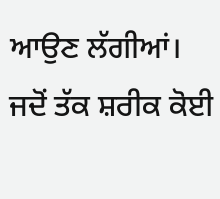ਆਉਣ ਲੱਗੀਆਂ। ਜਦੋਂ ਤੱਕ ਸ਼ਰੀਕ ਕੋਈ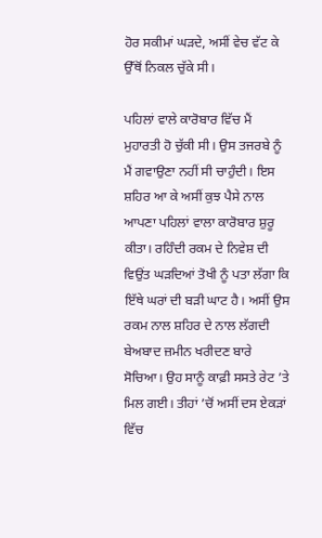ਹੋਰ ਸਕੀਮਾਂ ਘੜਦੇ, ਅਸੀਂ ਵੇਚ ਵੱਟ ਕੇ ਉੱਥੋਂ ਨਿਕਲ ਚੁੱਕੇ ਸੀ।

ਪਹਿਲਾਂ ਵਾਲੇ ਕਾਰੋਬਾਰ ਵਿੱਚ ਮੈਂ ਮੁਹਾਰਤੀ ਹੋ ਚੁੱਕੀ ਸੀ। ਉਸ ਤਜਰਬੇ ਨੂੰ ਮੈਂ ਗਵਾਉਣਾ ਨਹੀਂ ਸੀ ਚਾਹੁੰਦੀ। ਇਸ ਸ਼ਹਿਰ ਆ ਕੇ ਅਸੀਂ ਕੁਝ ਪੈਸੇ ਨਾਲ ਆਪਣਾ ਪਹਿਲਾਂ ਵਾਲਾ ਕਾਰੋਬਾਰ ਸ਼ੁਰੂ ਕੀਤਾ। ਰਹਿੰਦੀ ਰਕਮ ਦੇ ਨਿਵੇਸ਼ ਦੀ ਵਿਉਂਤ ਘੜਦਿਆਂ ਤੋਖੀ ਨੂੰ ਪਤਾ ਲੱਗਾ ਕਿ ਇੱਥੇ ਘਰਾਂ ਦੀ ਬੜੀ ਘਾਟ ਹੈ। ਅਸੀਂ ਉਸ ਰਕਮ ਨਾਲ ਸ਼ਹਿਰ ਦੇ ਨਾਲ ਲੱਗਦੀ ਬੇਅਬਾਦ ਜ਼ਮੀਨ ਖਰੀਦਣ ਬਾਰੇ ਸੋਚਿਆ। ਉਹ ਸਾਨੂੰ ਕਾਫ਼ੀ ਸਸਤੇ ਰੇਟ ’ਤੇ ਮਿਲ ਗਈ। ਤੀਹਾਂ ’ਚੋਂ ਅਸੀਂ ਦਸ ਏਕੜਾਂ ਵਿੱਚ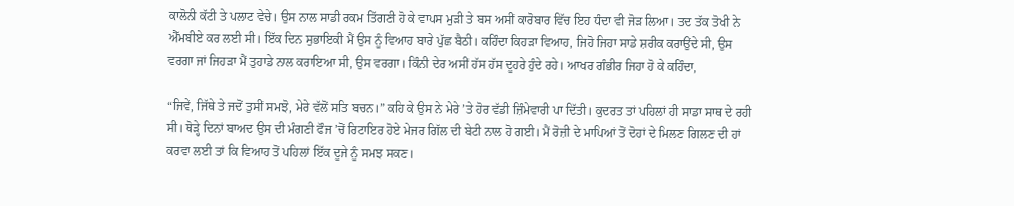ਕਾਲੋਨੀ ਕੱਟੀ ਤੇ ਪਲਾਟ ਵੇਚੇ। ਉਸ ਨਾਲ ਸਾਡੀ ਰਕਮ ਤਿੱਗਣੀ ਹੋ ਕੇ ਵਾਪਸ ਮੁੜੀ ਤੇ ਬਸ ਅਸੀਂ ਕਾਰੋਬਾਰ ਵਿੱਚ ਇਹ ਧੰਦਾ ਵੀ ਜੋੜ ਲਿਆ। ਤਦ ਤੱਕ ਤੋਖੀ ਨੇ ਐੱਮਬੀਏ ਕਰ ਲਈ ਸੀ। ਇੱਕ ਦਿਨ ਸੁਭਾਇਕੀ ਮੈਂ ਉਸ ਨੂੰ ਵਿਆਹ ਬਾਰੇ ਪੁੱਛ ਬੈਠੀ। ਕਹਿੰਦਾ ਕਿਹੜਾ ਵਿਆਹ, ਜਿਹੋ ਜਿਹਾ ਸਾਡੇ ਸ਼ਰੀਕ ਕਰਾਉਂਦੇ ਸੀ, ਉਸ ਵਰਗਾ ਜਾਂ ਜਿਹੜਾ ਮੈਂ ਤੁਹਾਡੇ ਨਾਲ ਕਰਾਇਆ ਸੀ, ਉਸ ਵਰਗਾ। ਕਿੰਨੀ ਦੇਰ ਅਸੀਂ ਹੱਸ ਹੱਸ ਦੂਹਰੇ ਹੁੰਦੇ ਰਹੇ। ਆਖਰ ਗੰਭੀਰ ਜਿਹਾ ਹੋ ਕੇ ਕਹਿੰਦਾ,

“ਜਿਵੇਂ, ਜਿੱਥੇ ਤੇ ਜਦੋਂ ਤੁਸੀਂ ਸਮਝੋ, ਮੇਰੇ ਵੱਲੋਂ ਸਤਿ ਬਚਨ।” ਕਹਿ ਕੇ ਉਸ ਨੇ ਮੇਰੇ ’ਤੇ ਹੋਰ ਵੱਡੀ ਜ਼ਿੰਮੇਵਾਰੀ ਪਾ ਦਿੱਤੀ। ਕੁਦਰਤ ਤਾਂ ਪਹਿਲਾਂ ਹੀ ਸਾਡਾ ਸਾਥ ਦੇ ਰਹੀ ਸੀ। ਥੋੜ੍ਹੇ ਦਿਨਾਂ ਬਾਅਦ ਉਸ ਦੀ ਮੰਗਣੀ ਫੌਜ ’ਚੋਂ ਰਿਟਾਇਰ ਹੋਏ ਮੇਜਰ ਗਿੱਲ ਦੀ ਬੇਟੀ ਨਾਲ ਹੋ ਗਈ। ਮੈਂ ਰੋਜ਼ੀ ਦੇ ਮਾਪਿਆਂ ਤੋਂ ਦੋਹਾਂ ਦੇ ਮਿਲਣ ਗਿਲਣ ਦੀ ਹਾਂ ਕਰਵਾ ਲਈ ਤਾਂ ਕਿ ਵਿਆਹ ਤੋਂ ਪਹਿਲਾਂ ਇੱਕ ਦੂਜੇ ਨੂੰ ਸਮਝ ਸਕਣ।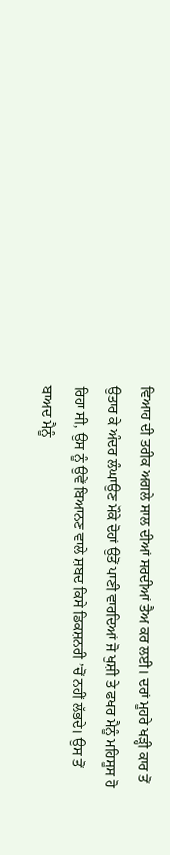ਵਿਆਹ ਦੀ ਤਰੀਕ ਅਗਲੇ ਸਾਲ ਦੀਆਂ ਸਰਦੀਆਂ ਤੈਅ ਕਰ ਲਈ। ਦਰਾਂ ਮੂਹਰੇ ਖੜ੍ਹੀ ਕਾਰ ਤੋਂ ਉਤਾਰ ਕੇ ਅੰਦਰ ਲੰਘਾਉਣ ਮੌਕੇ ਦੋਹਾਂ ਉਤੋਂ ਪਾਣੀ ਵਾਰਦਿਆਂ ਜੋ ਖੁਸ਼ੀ ਤੇ ਫਖਰ ਮੈਨੂੰ ਮਹਿਸੂਸ ਹੋ ਰਿਹਾ ਸੀ, ਉਸ ਨੂੰ ਉਵੇਂ ਬਿਆਨਣ ਵਾਲੇ ਸ਼ਬਦ ਕਿਸੇ ਡਿਕਸ਼ਨਰੀ ’ਚੋਂ ਨਹੀਂ ਲੱਭਦੇ। ਉਸ ਤੋਂ ਬਾਅਦ ਮੈਨੂੰ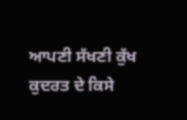ਆਪਣੀ ਸੱਖਣੀ ਕੁੱਖ ਕੁਦਰਤ ਦੇ ਕਿਸੇ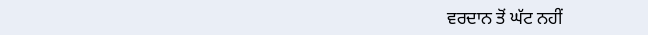ਵਰਦਾਨ ਤੋਂ ਘੱਟ ਨਹੀਂ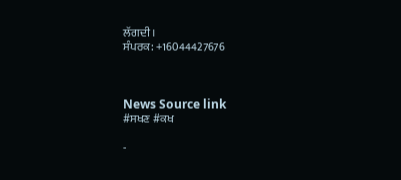ਲੱਗਦੀ।
ਸੰਪਰਕ: +16044427676



News Source link
#ਸਖਣ #ਕਖ

-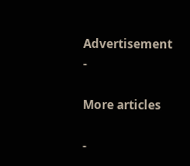Advertisement -

More articles

-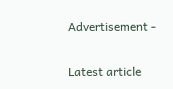Advertisement -

Latest article